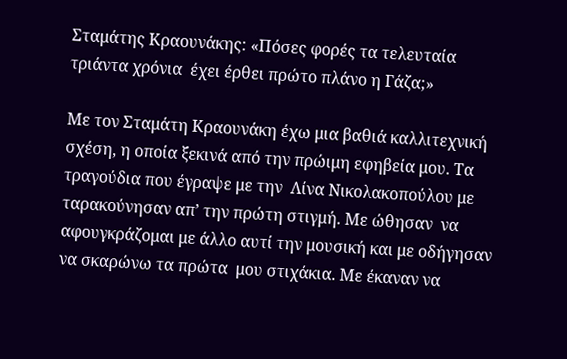Σταμάτης Κραουνάκης: «Πόσες φορές τα τελευταία τριάντα χρόνια  έχει έρθει πρώτο πλάνο η Γάζα;»

Με τον Σταμάτη Κραουνάκη έχω μια βαθιά καλλιτεχνική σχέση, η οποία ξεκινά από την πρώιμη εφηβεία μου. Τα τραγούδια που έγραψε με την  Λίνα Νικολακοπούλου με ταρακούνησαν απ’ την πρώτη στιγμή. Με ώθησαν  να αφουγκράζομαι με άλλο αυτί την μουσική και με οδήγησαν να σκαρώνω τα πρώτα  μου στιχάκια. Με έκαναν να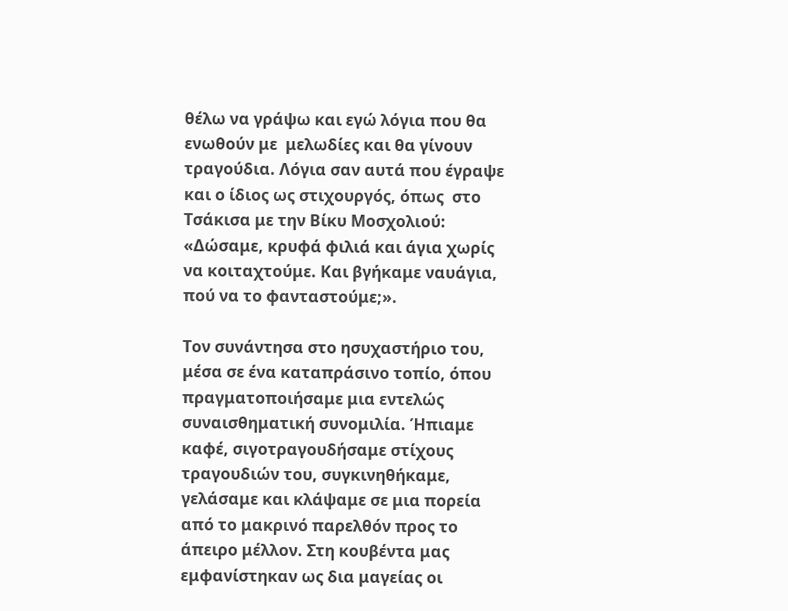θέλω να γράψω και εγώ λόγια που θα ενωθούν με  μελωδίες και θα γίνουν  τραγούδια. Λόγια σαν αυτά που έγραψε και ο ίδιος ως στιχουργός, όπως  στο Τσάκισα με την Βίκυ Μοσχολιού: «Δώσαμε, κρυφά φιλιά και άγια χωρίς να κοιταχτούμε. Και βγήκαμε ναυάγια, πού να το φανταστούμε;».

Τον συνάντησα στο ησυχαστήριο του, μέσα σε ένα καταπράσινο τοπίο, όπου πραγματοποιήσαμε μια εντελώς συναισθηματική συνομιλία. Ήπιαμε καφέ, σιγοτραγουδήσαμε στίχους τραγουδιών του, συγκινηθήκαμε, γελάσαμε και κλάψαμε σε μια πορεία από το μακρινό παρελθόν προς το άπειρο μέλλον. Στη κουβέντα μας εμφανίστηκαν ως δια μαγείας οι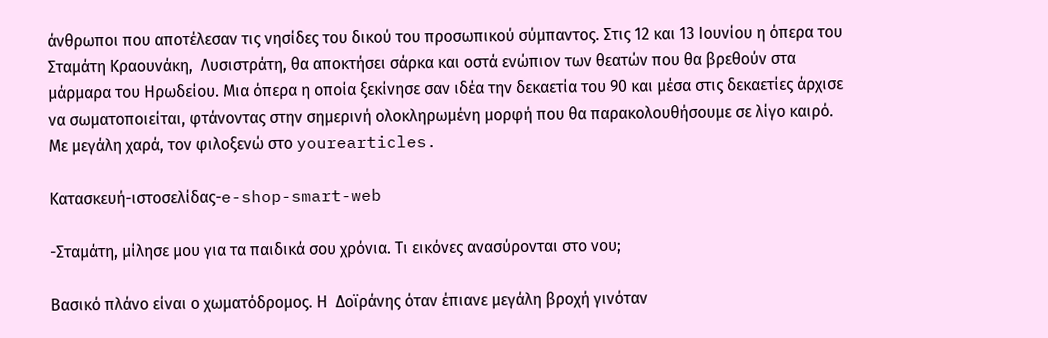άνθρωποι που αποτέλεσαν τις νησίδες του δικού του προσωπικού σύμπαντος. Στις 12 και 13 Ιουνίου η όπερα του Σταμάτη Κραουνάκη,  Λυσιστράτη, θα αποκτήσει σάρκα και οστά ενώπιον των θεατών που θα βρεθούν στα μάρμαρα του Ηρωδείου. Μια όπερα η οποία ξεκίνησε σαν ιδέα την δεκαετία του 90 και μέσα στις δεκαετίες άρχισε να σωματοποιείται, φτάνοντας στην σημερινή ολοκληρωμένη μορφή που θα παρακολουθήσουμε σε λίγο καιρό. Με μεγάλη χαρά, τον φιλοξενώ στο yourearticles.

Κατασκευή-ιστοσελίδας-e-shop-smart-web

-Σταμάτη, μίλησε μου για τα παιδικά σου χρόνια. Τι εικόνες ανασύρονται στο νου;

Βασικό πλάνο είναι ο χωματόδρομος. Η  Δοϊράνης όταν έπιανε μεγάλη βροχή γινόταν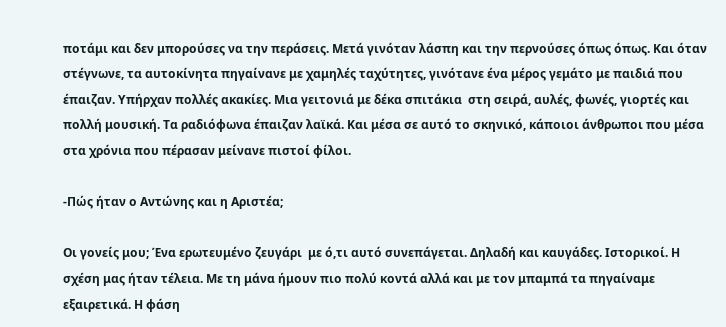ποτάμι και δεν μπορούσες να την περάσεις. Μετά γινόταν λάσπη και την περνούσες όπως όπως. Και όταν στέγνωνε, τα αυτοκίνητα πηγαίνανε με χαμηλές ταχύτητες, γινότανε ένα μέρος γεμάτο με παιδιά που έπαιζαν. Υπήρχαν πολλές ακακίες. Μια γειτονιά με δέκα σπιτάκια  στη σειρά, αυλές, φωνές, γιορτές και  πολλή μουσική. Τα ραδιόφωνα έπαιζαν λαϊκά. Και μέσα σε αυτό το σκηνικό, κάποιοι άνθρωποι που μέσα στα χρόνια που πέρασαν μείνανε πιστοί φίλοι.

-Πώς ήταν ο Αντώνης και η Αριστέα;

Οι γονείς μου; Ένα ερωτευμένο ζευγάρι  με ό,τι αυτό συνεπάγεται. Δηλαδή και καυγάδες. Ιστορικοί. Η σχέση μας ήταν τέλεια. Με τη μάνα ήμουν πιο πολύ κοντά αλλά και με τον μπαμπά τα πηγαίναμε εξαιρετικά. Η φάση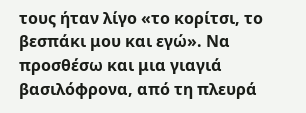τους ήταν λίγο «το κορίτσι, το βεσπάκι μου και εγώ». Να προσθέσω και μια γιαγιά βασιλόφρονα, από τη πλευρά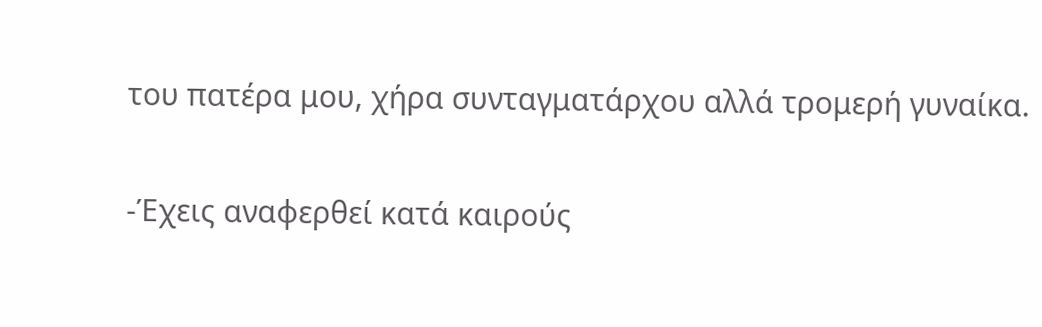του πατέρα μου, χήρα συνταγματάρχου αλλά τρομερή γυναίκα.

-Έχεις αναφερθεί κατά καιρούς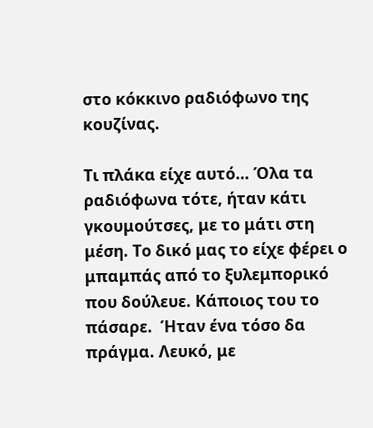στο κόκκινο ραδιόφωνο της κουζίνας.

Τι πλάκα είχε αυτό… Όλα τα ραδιόφωνα τότε, ήταν κάτι γκουμούτσες, με το μάτι στη μέση. Το δικό μας το είχε φέρει ο μπαμπάς από το ξυλεμπορικό που δούλευε. Κάποιος του το πάσαρε.  Ήταν ένα τόσο δα πράγμα. Λευκό, με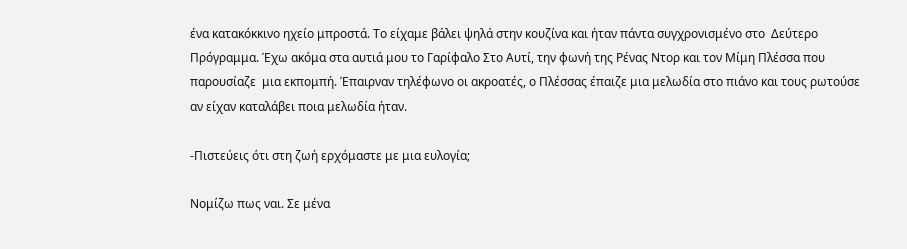ένα κατακόκκινο ηχείο μπροστά. Το είχαμε βάλει ψηλά στην κουζίνα και ήταν πάντα συγχρονισμένο στο  Δεύτερο Πρόγραμμα. Έχω ακόμα στα αυτιά μου το Γαρίφαλο Στο Αυτί, την φωνή της Ρένας Ντορ και τον Μίμη Πλέσσα που παρουσίαζε  μια εκπομπή. Έπαιρναν τηλέφωνο οι ακροατές, ο Πλέσσας έπαιζε μια μελωδία στο πιάνο και τους ρωτούσε αν είχαν καταλάβει ποια μελωδία ήταν.

-Πιστεύεις ότι στη ζωή ερχόμαστε με μια ευλογία;

Νομίζω πως ναι. Σε μένα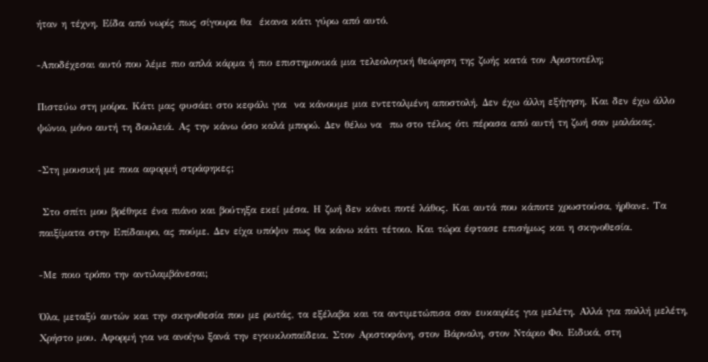ήταν η τέχνη. Είδα από νωρίς πως σίγουρα θα  έκανα κάτι γύρω από αυτό.

-Αποδέχεσαι αυτό που λέμε πιο απλά κάρμα ή πιο επιστημονικά μια τελεολογική θεώρηση της ζωής κατά τον Αριστοτέλη;

Πιστεύω στη μοίρα. Κάτι μας φυσάει στο κεφάλι για  να κάνουμε μια εντεταλμένη αποστολή. Δεν έχω άλλη εξήγηση. Και δεν έχω άλλο ψώνιο, μόνο αυτή τη δουλειά. Ας την κάνω όσο καλά μπορώ. Δεν θέλω να  πω στο τέλος ότι πέρασα από αυτή τη ζωή σαν μαλάκας.

-Στη μουσική με ποια αφορμή στράφηκες;

 Στο σπίτι μου βρέθηκε ένα πιάνο και βούτηξα εκεί μέσα. Η ζωή δεν κάνει ποτέ λάθος. Και αυτά που κάποτε χρωστούσα, ήρθανε. Τα παιξίματα στην Επίδαυρο, ας πούμε. Δεν είχα υπόψιν πως θα κάνω κάτι τέτοιο. Και τώρα έφτασε επισήμως και η σκηνοθεσία.

-Με ποιο τρόπο την αντιλαμβάνεσαι;

Όλα, μεταξύ αυτών και την σκηνοθεσία που με ρωτάς, τα εξέλαβα και τα αντιμετώπισα σαν ευκαιρίες για μελέτη. Αλλά για πολλή μελέτη, Χρήστο μου. Αφορμή για να ανοίγω ξανά την εγκυκλοπαίδεια. Στον Αριστοφάνη, στον Βάρναλη, στον Ντάριο Φο. Ειδικά, στη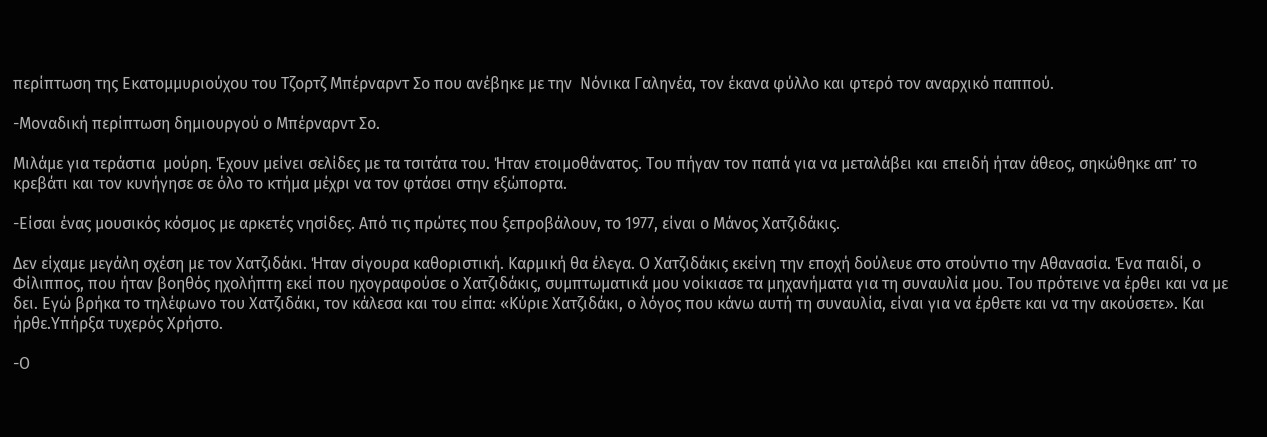περίπτωση της Εκατομμυριούχου του Τζορτζ Μπέρναρντ Σο που ανέβηκε με την  Νόνικα Γαληνέα, τον έκανα φύλλο και φτερό τον αναρχικό παππού.

-Μοναδική περίπτωση δημιουργού ο Μπέρναρντ Σο.

Μιλάμε για τεράστια  μούρη. Έχουν μείνει σελίδες με τα τσιτάτα του. Ήταν ετοιμοθάνατος. Του πήγαν τον παπά για να μεταλάβει και επειδή ήταν άθεος, σηκώθηκε απ’ το κρεβάτι και τον κυνήγησε σε όλο το κτήμα μέχρι να τον φτάσει στην εξώπορτα.

-Είσαι ένας μουσικός κόσμος με αρκετές νησίδες. Από τις πρώτες που ξεπροβάλουν, το 1977, είναι ο Μάνος Χατζιδάκις.

Δεν είχαμε μεγάλη σχέση με τον Χατζιδάκι. Ήταν σίγουρα καθοριστική. Καρμική θα έλεγα. Ο Χατζιδάκις εκείνη την εποχή δούλευε στο στούντιο την Αθανασία. Ένα παιδί, ο Φίλιππος, που ήταν βοηθός ηχολήπτη εκεί που ηχογραφούσε ο Χατζιδάκις, συμπτωματικά μου νοίκιασε τα μηχανήματα για τη συναυλία μου. Του πρότεινε να έρθει και να με δει. Εγώ βρήκα το τηλέφωνο του Χατζιδάκι, τον κάλεσα και του είπα: «Κύριε Χατζιδάκι, ο λόγος που κάνω αυτή τη συναυλία, είναι για να έρθετε και να την ακούσετε». Και ήρθε.Υπήρξα τυχερός Χρήστο.

-Ο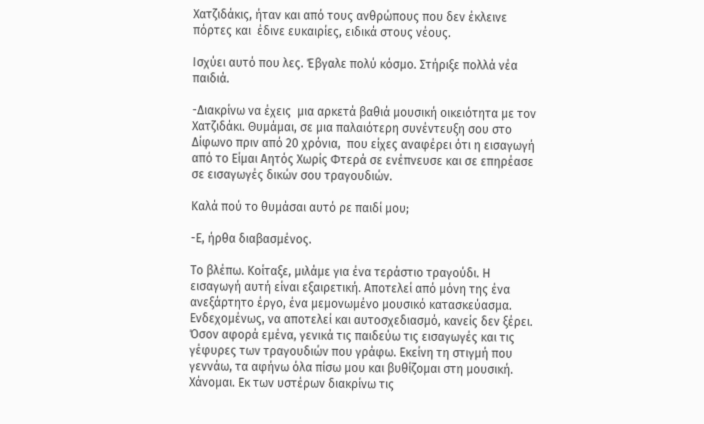Χατζιδάκις, ήταν και από τους ανθρώπους που δεν έκλεινε πόρτες και  έδινε ευκαιρίες, ειδικά στους νέους.

Ισχύει αυτό που λες. Έβγαλε πολύ κόσμο. Στήριξε πολλά νέα παιδιά.

-Διακρίνω να έχεις  μια αρκετά βαθιά μουσική οικειότητα με τον Χατζιδάκι. Θυμάμαι, σε μια παλαιότερη συνέντευξη σου στο Δίφωνο πριν από 20 χρόνια,  που είχες αναφέρει ότι η εισαγωγή από το Είμαι Αητός Χωρίς Φτερά σε ενέπνευσε και σε επηρέασε σε εισαγωγές δικών σου τραγουδιών.

Καλά πού το θυμάσαι αυτό ρε παιδί μου;

-Ε, ήρθα διαβασμένος.

Το βλέπω. Κοίταξε, μιλάμε για ένα τεράστιο τραγούδι. Η εισαγωγή αυτή είναι εξαιρετική. Αποτελεί από μόνη της ένα ανεξάρτητο έργο, ένα μεμονωμένο μουσικό κατασκεύασμα. Ενδεχομένως, να αποτελεί και αυτοσχεδιασμό, κανείς δεν ξέρει. Όσον αφορά εμένα, γενικά τις παιδεύω τις εισαγωγές και τις γέφυρες των τραγουδιών που γράφω. Εκείνη τη στιγμή που γεννάω, τα αφήνω όλα πίσω μου και βυθίζομαι στη μουσική. Χάνομαι. Εκ των υστέρων διακρίνω τις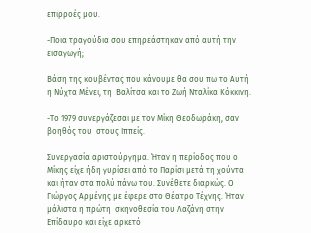επιρροές μου.

-Ποια τραγούδια σου επηρεάστηκαν από αυτή την εισαγωγή;

Βάση της κουβέντας που κάνουμε θα σου πω το Αυτή η Νύχτα Μένει, τη  Βαλίτσα και το Ζωή Νταλίκα Κόκκινη.

-Το 1979 συνεργάζεσαι με τον Μίκη Θεοδωράκη, σαν βοηθός του  στους Ιππείς.

Συνεργασία αριστούργημα. Ήταν η περίοδος που ο Μίκης είχε ήδη γυρίσει από το Παρίσι μετά τη χούντα και ήταν στα πολύ πάνω του. Συνέθετε διαρκώς. Ο Γιώργος Αρμένης με έφερε στο Θέατρο Τέχνης. Ήταν μάλιστα η πρώτη  σκηνοθεσία του Λαζάνη στην Επίδαυρο και είχε αρκετό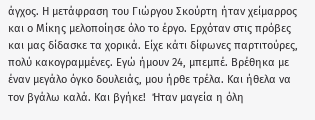άγχος. Η μετάφραση του Γιώργου Σκούρτη ήταν χείμαρρος και ο Μίκης μελοποίησε όλο το έργο. Ερχόταν στις πρόβες και μας δίδασκε τα χορικά. Είχε κάτι δίφωνες παρτιτούρες, πολύ κακογραμμένες. Εγώ ήμουν 24, μπεμπέ. Βρέθηκα με έναν μεγάλο όγκο δουλειάς, μου ήρθε τρέλα. Και ήθελα να τον βγάλω καλά. Και βγήκε!  Ήταν μαγεία η όλη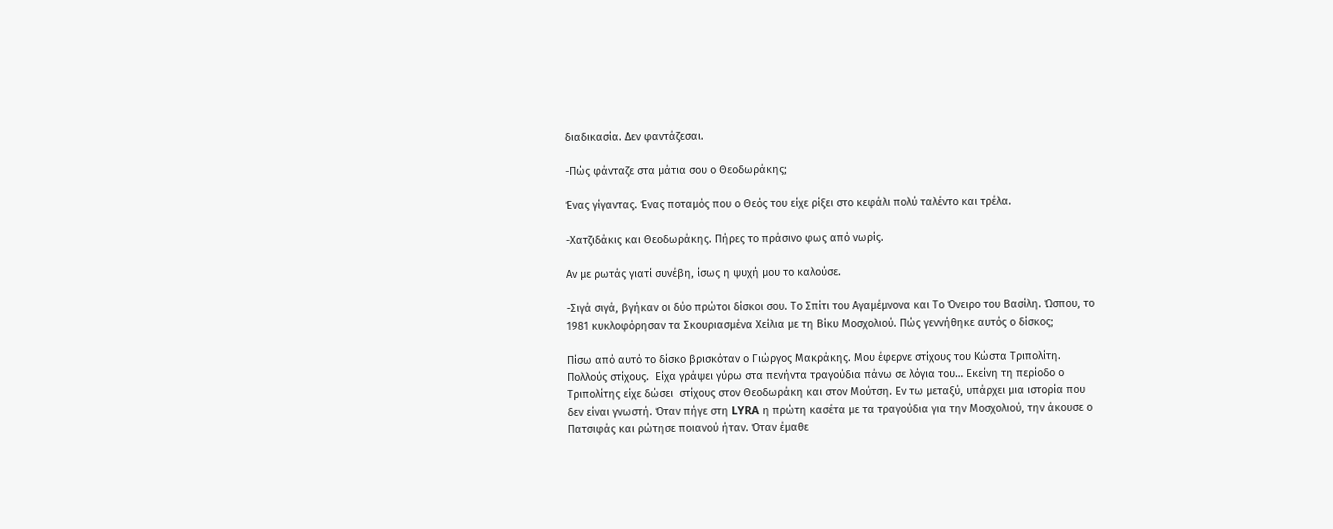διαδικασία. Δεν φαντάζεσαι.

-Πώς φάνταζε στα μάτια σου ο Θεοδωράκης;

Ένας γίγαντας. Ένας ποταμός που ο Θεός του είχε ρίξει στο κεφάλι πολύ ταλέντο και τρέλα.

-Χατζιδάκις και Θεοδωράκης. Πήρες το πράσινο φως από νωρίς.

Αν με ρωτάς γιατί συνέβη, ίσως η ψυχή μου το καλούσε.

-Σιγά σιγά, βγήκαν οι δύο πρώτοι δίσκοι σου. Το Σπίτι του Αγαμέμνονα και Το Όνειρο του Βασίλη. Ώσπου, το 1981 κυκλοφόρησαν τα Σκουριασμένα Χείλια με τη Βίκυ Μοσχολιού. Πώς γεννήθηκε αυτός ο δίσκος;

Πίσω από αυτό το δίσκο βρισκόταν ο Γιώργος Μακράκης. Μου έφερνε στίχους του Κώστα Τριπολίτη. Πολλούς στίχους.  Είχα γράψει γύρω στα πενήντα τραγούδια πάνω σε λόγια του… Εκείνη τη περίοδο ο Τριπολίτης είχε δώσει  στίχους στον Θεοδωράκη και στον Μούτση. Εν τω μεταξύ, υπάρχει μια ιστορία που δεν είναι γνωστή. Όταν πήγε στη LYRA η πρώτη κασέτα με τα τραγούδια για την Μοσχολιού, την άκουσε ο Πατσιφάς και ρώτησε ποιανού ήταν. Όταν έμαθε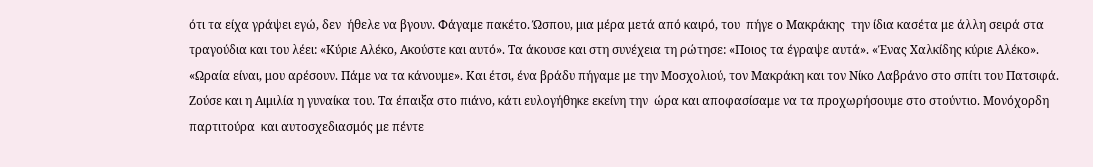ότι τα είχα γράψει εγώ, δεν  ήθελε να βγουν. Φάγαμε πακέτο. Ώσπου, μια μέρα μετά από καιρό, του  πήγε ο Μακράκης  την ίδια κασέτα με άλλη σειρά στα τραγούδια και του λέει: «Κύριε Αλέκο, Ακούστε και αυτό». Τα άκουσε και στη συνέχεια τη ρώτησε: «Ποιος τα έγραψε αυτά». «Ένας Χαλκίδης κύριε Αλέκο». «Ωραία είναι, μου αρέσουν. Πάμε να τα κάνουμε». Και έτσι, ένα βράδυ πήγαμε με την Μοσχολιού, τον Μακράκη και τον Νίκο Λαβράνο στο σπίτι του Πατσιφά. Ζούσε και η Αιμιλία η γυναίκα του. Τα έπαιξα στο πιάνο, κάτι ευλογήθηκε εκείνη την  ώρα και αποφασίσαμε να τα προχωρήσουμε στο στούντιο. Μονόχορδη παρτιτούρα  και αυτοσχεδιασμός με πέντε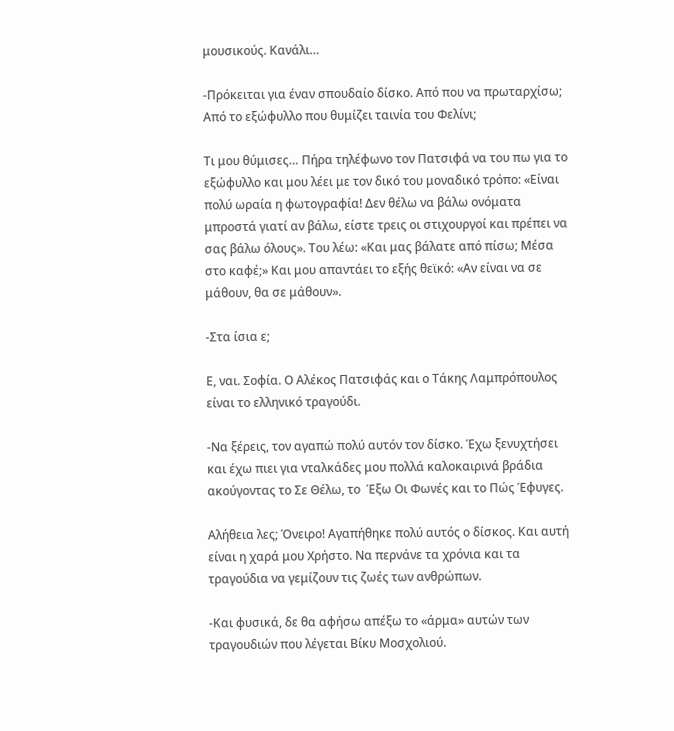μουσικούς. Κανάλι…

-Πρόκειται για έναν σπουδαίο δίσκο. Από που να πρωταρχίσω; Από το εξώφυλλο που θυμίζει ταινία του Φελίνι;

Τι μου θύμισες… Πήρα τηλέφωνο τον Πατσιφά να του πω για το εξώφυλλο και μου λέει με τον δικό του μοναδικό τρόπο: «Είναι πολύ ωραία η φωτογραφία! Δεν θέλω να βάλω ονόματα μπροστά γιατί αν βάλω, είστε τρεις οι στιχουργοί και πρέπει να σας βάλω όλους». Του λέω: «Και μας βάλατε από πίσω; Μέσα στο καφέ;» Και μου απαντάει το εξής θεϊκό: «Αν είναι να σε μάθουν, θα σε μάθουν».

-Στα ίσια ε;

Ε, ναι. Σοφία. Ο Αλέκος Πατσιφάς και ο Τάκης Λαμπρόπουλος είναι το ελληνικό τραγούδι.

-Να ξέρεις, τον αγαπώ πολύ αυτόν τον δίσκο. Έχω ξενυχτήσει και έχω πιει για νταλκάδες μου πολλά καλοκαιρινά βράδια ακούγοντας το Σε Θέλω, το  Έξω Οι Φωνές και το Πώς Έφυγες.

Αλήθεια λες; Όνειρο! Αγαπήθηκε πολύ αυτός ο δίσκος. Και αυτή είναι η χαρά μου Χρήστο. Να περνάνε τα χρόνια και τα τραγούδια να γεμίζουν τις ζωές των ανθρώπων.

-Και φυσικά, δε θα αφήσω απέξω το «άρμα» αυτών των τραγουδιών που λέγεται Βίκυ Μοσχολιού.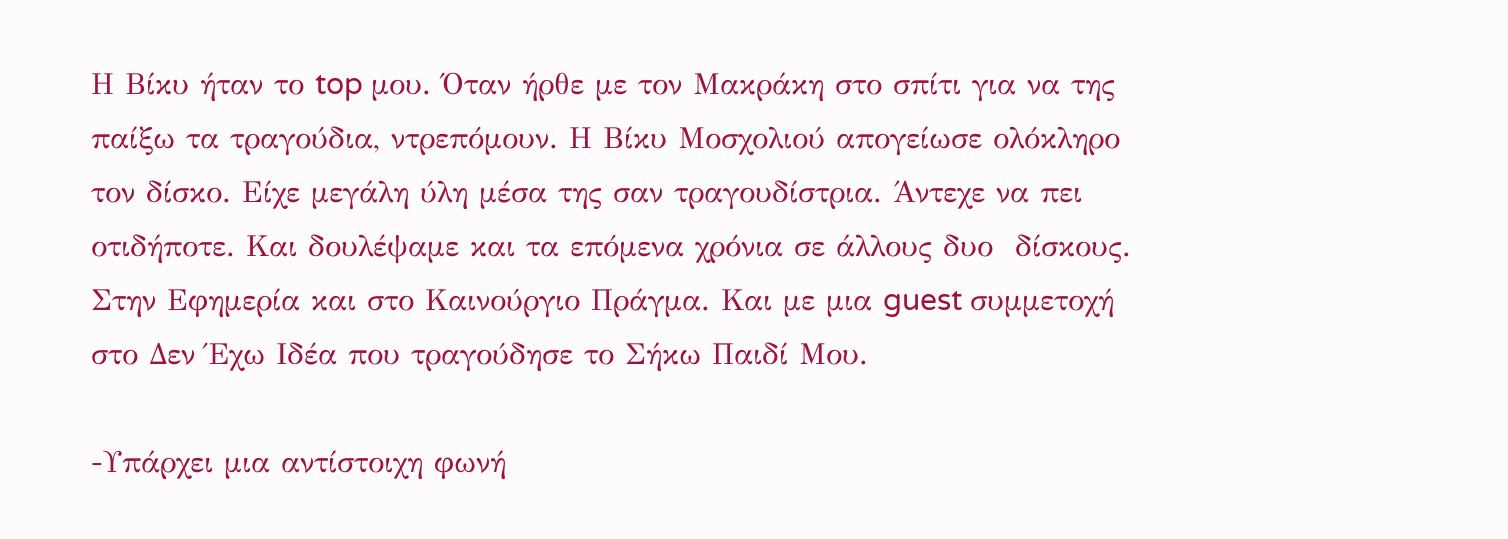Η Βίκυ ήταν το top μου. Όταν ήρθε με τον Μακράκη στο σπίτι για να της παίξω τα τραγούδια, ντρεπόμουν. Η Βίκυ Μοσχολιού απογείωσε ολόκληρο τον δίσκο. Είχε μεγάλη ύλη μέσα της σαν τραγουδίστρια. Άντεχε να πει οτιδήποτε. Και δουλέψαμε και τα επόμενα χρόνια σε άλλους δυο  δίσκους. Στην Εφημερία και στο Καινούργιο Πράγμα. Και με μια guest συμμετοχή στο Δεν Έχω Ιδέα που τραγούδησε το Σήκω Παιδί Μου.

-Υπάρχει μια αντίστοιχη φωνή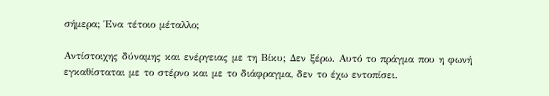σήμερα; Ένα τέτοιο μέταλλο;

Αντίστοιχης δύναμης και ενέργειας με τη Βίκυ; Δεν ξέρω. Αυτό το πράγμα που η φωνή  εγκαθίσταται με το στέρνο και με το διάφραγμα, δεν το έχω εντοπίσει.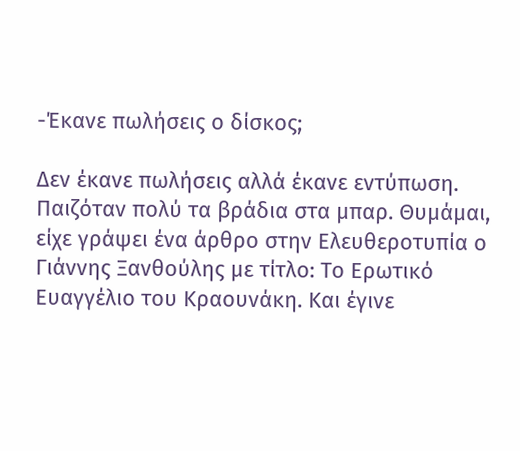-Έκανε πωλήσεις ο δίσκος;

Δεν έκανε πωλήσεις αλλά έκανε εντύπωση. Παιζόταν πολύ τα βράδια στα μπαρ. Θυμάμαι, είχε γράψει ένα άρθρο στην Ελευθεροτυπία ο Γιάννης Ξανθούλης με τίτλο: Το Ερωτικό Ευαγγέλιο του Κραουνάκη. Και έγινε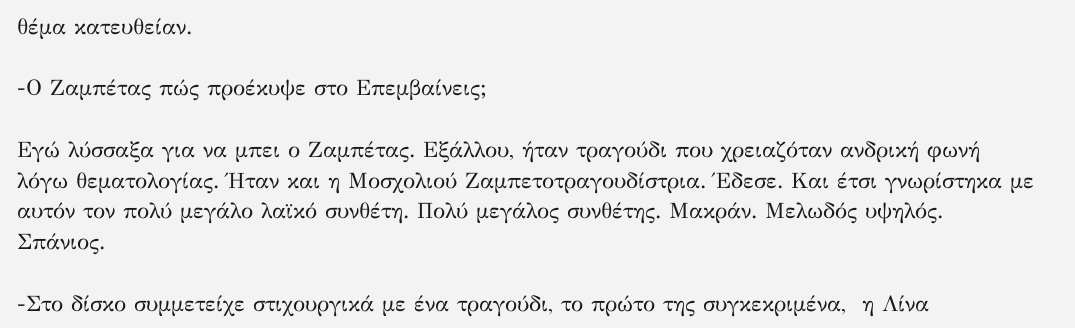θέμα κατευθείαν.

-Ο Ζαμπέτας πώς προέκυψε στο Επεμβαίνεις;

Εγώ λύσσαξα για να μπει ο Ζαμπέτας. Εξάλλου, ήταν τραγούδι που χρειαζόταν ανδρική φωνή  λόγω θεματολογίας. Ήταν και η Μοσχολιού Ζαμπετοτραγουδίστρια. Έδεσε. Και έτσι γνωρίστηκα με αυτόν τον πολύ μεγάλο λαϊκό συνθέτη. Πολύ μεγάλος συνθέτης. Μακράν. Μελωδός υψηλός. Σπάνιος.

-Στο δίσκο συμμετείχε στιχουργικά με ένα τραγούδι, το πρώτο της συγκεκριμένα,  η Λίνα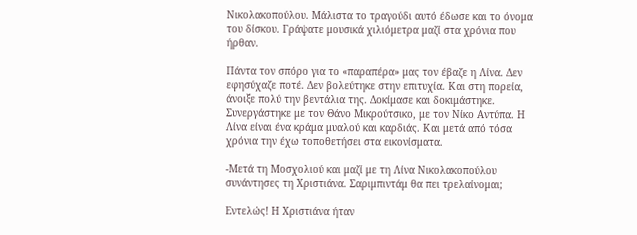Νικολακοπούλου. Μάλιστα το τραγούδι αυτό έδωσε και το όνομα του δίσκου. Γράψατε μουσικά χιλιόμετρα μαζί στα χρόνια που ήρθαν.

Πάντα τον σπόρο για το «παραπέρα» μας τον έβαζε η Λίνα. Δεν εφησύχαζε ποτέ. Δεν βολεύτηκε στην επιτυχία. Και στη πορεία, άνοιξε πολύ την βεντάλια της. Δοκίμασε και δοκιμάστηκε. Συνεργάστηκε με τον Θάνο Μικρούτσικο, με τον Νίκο Αντύπα. Η Λίνα είναι ένα κράμα μυαλού και καρδιάς. Και μετά από τόσα χρόνια την έχω τοποθετήσει στα εικονίσματα.

-Μετά τη Μοσχολιού και μαζί με τη Λίνα Νικολακοπούλου συνάντησες τη Χριστιάνα. Σαριμπιντάμ θα πει τρελαίνομαι;

Εντελώς! Η Χριστιάνα ήταν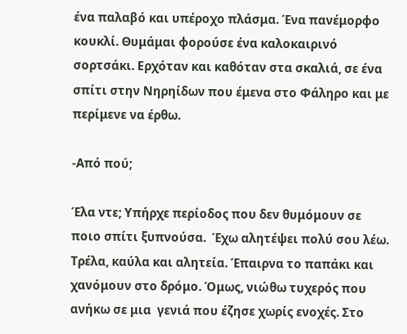ένα παλαβό και υπέροχο πλάσμα. Ένα πανέμορφο κουκλί. Θυμάμαι φορούσε ένα καλοκαιρινό σορτσάκι. Ερχόταν και καθόταν στα σκαλιά, σε ένα σπίτι στην Νηρηίδων που έμενα στο Φάληρο και με περίμενε να έρθω.

-Από πού;

Έλα ντε; Υπήρχε περίοδος που δεν θυμόμουν σε ποιο σπίτι ξυπνούσα.  Έχω αλητέψει πολύ σου λέω. Τρέλα, καύλα και αλητεία. Έπαιρνα το παπάκι και χανόμουν στο δρόμο. Όμως, νιώθω τυχερός που ανήκω σε μια  γενιά που έζησε χωρίς ενοχές. Στο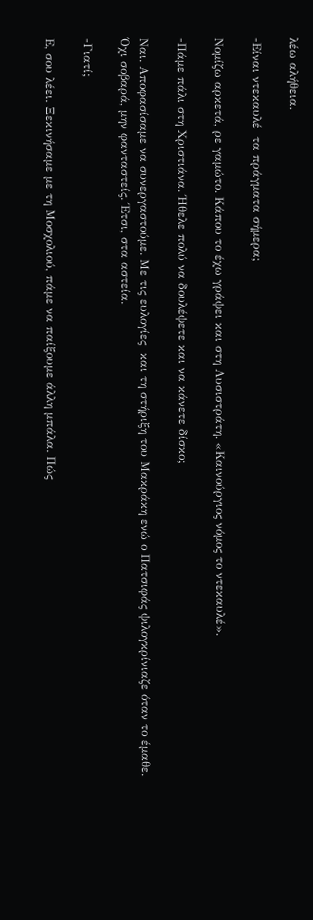λέω αλήθεια.

-Είναι ντεκαυλέ  τα πράγματα σήμερα;

Νομίζω αρκετά, ρε γαμώτο. Κάπου το έχω γράψει και στη Λυσιστράτη. «Καινούργιος νόμος το ντεκαυλέ».

-Πάμε πάλι στη Χριστιάνα. Ήθελε πολύ να δουλέψετε και να κάνετε δίσκο;

Ναι. Αποφασίσαμε να συνεργαστούμε. Με τις ευλογίες  και τη στήριξη του Μακράκη ενώ ο Πατσιφάς ψιλογκρίνιαζε όταν το έμαθε. Όχι σοβαρά, μην φανταστείς. Έτσι, στα αστεία.

-Γιατί;

Ε, σου λέει. Ξεκινήσαμε με τη Μοσχολιού, πάμε να παίξουμε άλλη μπάλα. Πώς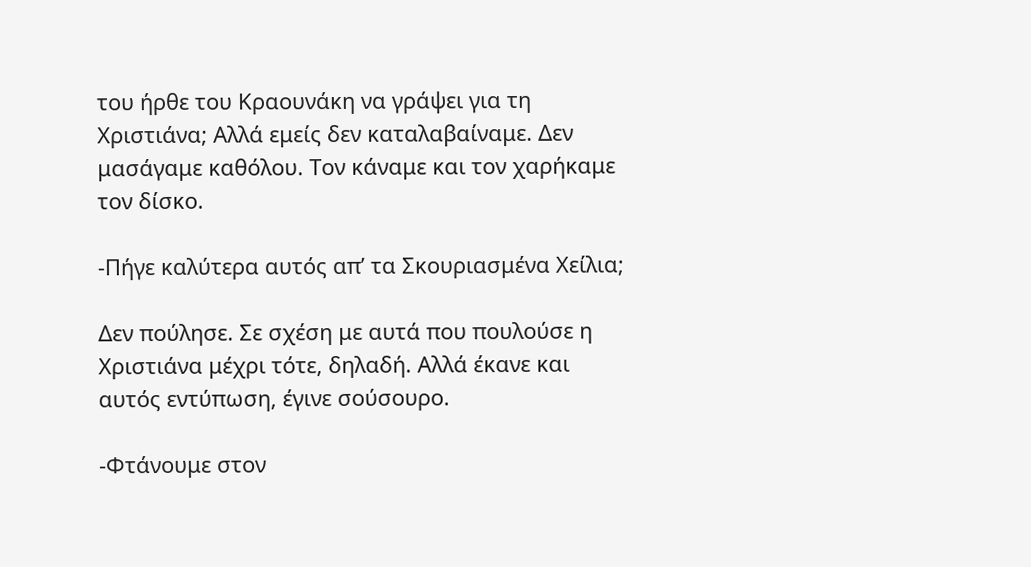του ήρθε του Κραουνάκη να γράψει για τη Χριστιάνα; Αλλά εμείς δεν καταλαβαίναμε. Δεν μασάγαμε καθόλου. Τον κάναμε και τον χαρήκαμε τον δίσκο.

-Πήγε καλύτερα αυτός απ’ τα Σκουριασμένα Χείλια;

Δεν πούλησε. Σε σχέση με αυτά που πουλούσε η Χριστιάνα μέχρι τότε, δηλαδή. Αλλά έκανε και αυτός εντύπωση, έγινε σούσουρο.

-Φτάνουμε στον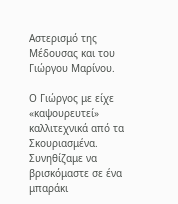Αστερισμό της Μέδουσας και του Γιώργου Μαρίνου.

Ο Γιώργος με είχε «καψουρευτεί» καλλιτεχνικά από τα Σκουριασμένα. Συνηθίζαμε να βρισκόμαστε σε ένα μπαράκι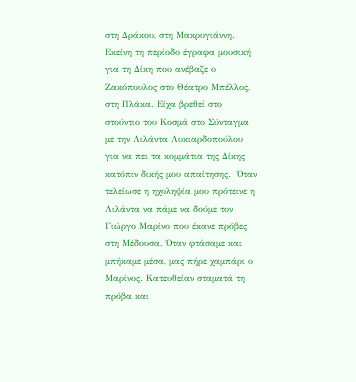στη Δράκου, στη Μακρυγιάννη. Εκείνη τη περίοδο έγραφα μουσική για τη Δίκη που ανέβαζε ο Ζακόπουλος στο Θέατρο Μπέλλος, στη Πλάκα. Είχα βρεθεί στο στούντιο του Κοσμά στο Σύνταγμα με την Λιλάντα Λυκιαρδοπούλου για να πει τα κομμάτια της Δίκης κατόπιν δικής μου απαίτησης.  Όταν τελείωσε η ηχοληψία μου πρότεινε η Λιλάντα να πάμε να δούμε τον Γιώργο Μαρίνο που έκανε πρόβες στη Μέδουσα. Όταν φτάσαμε και μπήκαμε μέσα, μας πήρε χαμπάρι ο Μαρίνος. Κατευθείαν σταματά τη πρόβα και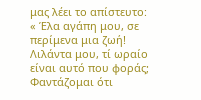μας λέει το απίστευτο: « Έλα αγάπη μου, σε περίμενα μια ζωή! Λιλάντα μου, τί ωραίο είναι αυτό που φοράς; Φαντάζομαι ότι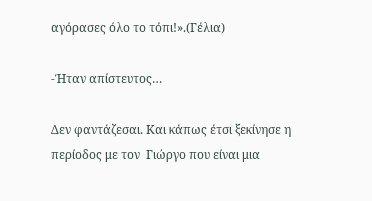αγόρασες όλο το τόπι!».(Γέλια)

-Ήταν απίστευτος…

Δεν φαντάζεσαι. Και κάπως έτσι ξεκίνησε η περίοδος με τον  Γιώργο που είναι μια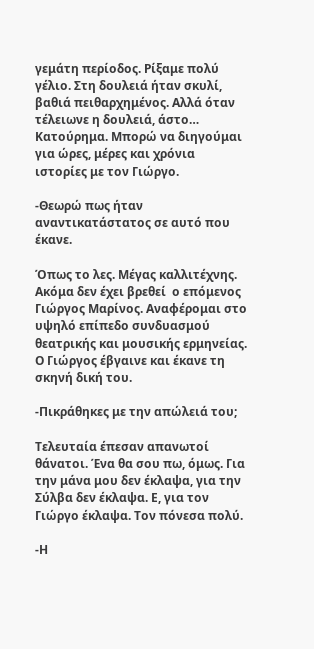γεμάτη περίοδος. Ρίξαμε πολύ γέλιο. Στη δουλειά ήταν σκυλί, βαθιά πειθαρχημένος. Αλλά όταν τέλειωνε η δουλειά, άστο… Κατούρημα. Μπορώ να διηγούμαι για ώρες, μέρες και χρόνια ιστορίες με τον Γιώργο.

-Θεωρώ πως ήταν αναντικατάστατος σε αυτό που έκανε.

Όπως το λες. Μέγας καλλιτέχνης. Ακόμα δεν έχει βρεθεί  ο επόμενος Γιώργος Μαρίνος. Αναφέρομαι στο υψηλό επίπεδο συνδυασμού θεατρικής και μουσικής ερμηνείας. Ο Γιώργος έβγαινε και έκανε τη σκηνή δική του.

-Πικράθηκες με την απώλειά του;

Τελευταία έπεσαν απανωτοί θάνατοι. Ένα θα σου πω, όμως. Για την μάνα μου δεν έκλαψα, για την Σύλβα δεν έκλαψα. Ε, για τον Γιώργο έκλαψα. Τον πόνεσα πολύ.

-Η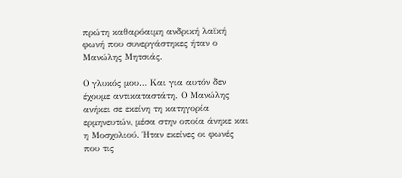πρώτη καθαρόαιμη ανδρική λαϊκή φωνή που συνεργάστηκες ήταν ο Μανώλης Μητσιάς.

Ο γλυκός μου… Και για αυτόν δεν έχουμε αντικαταστάτη. Ο Μανώλης ανήκει σε εκείνη τη κατηγορία ερμηνευτών, μέσα στην οποία άνηκε και η Μοσχολιού. Ήταν εκείνες οι φωνές που τις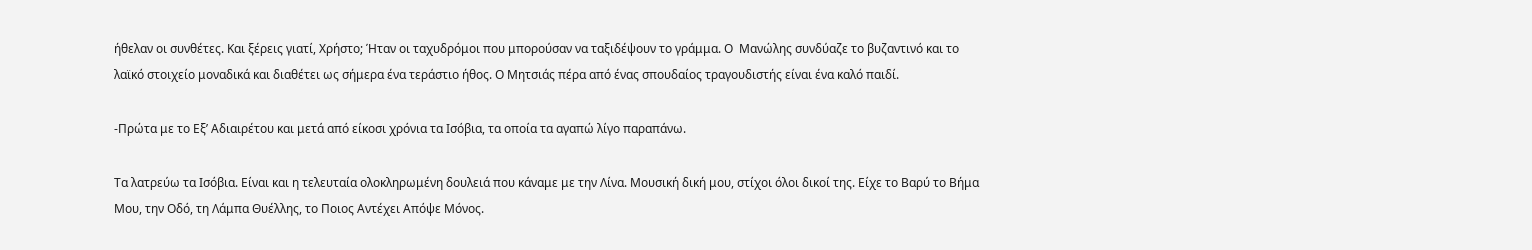ήθελαν οι συνθέτες. Και ξέρεις γιατί, Χρήστο; Ήταν οι ταχυδρόμοι που μπορούσαν να ταξιδέψουν το γράμμα. Ο  Μανώλης συνδύαζε το βυζαντινό και το λαϊκό στοιχείο μοναδικά και διαθέτει ως σήμερα ένα τεράστιο ήθος. Ο Μητσιάς πέρα από ένας σπουδαίος τραγουδιστής είναι ένα καλό παιδί.

-Πρώτα με το Εξ’ Αδιαιρέτου και μετά από είκοσι χρόνια τα Ισόβια, τα οποία τα αγαπώ λίγο παραπάνω.

Τα λατρεύω τα Ισόβια. Είναι και η τελευταία ολοκληρωμένη δουλειά που κάναμε με την Λίνα. Μουσική δική μου, στίχοι όλοι δικοί της. Είχε το Βαρύ το Βήμα Μου, την Οδό, τη Λάμπα Θυέλλης, το Ποιος Αντέχει Απόψε Μόνος.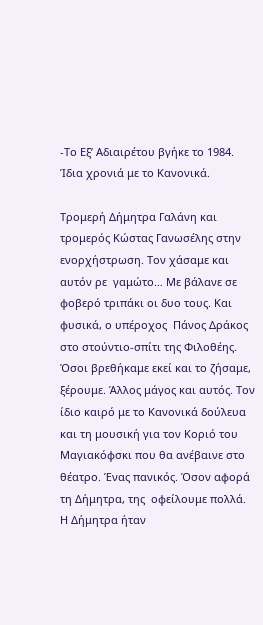-Το Εξ’ Αδιαιρέτου βγήκε το 1984. Ίδια χρονιά με το Κανονικά.

Τρομερή Δήμητρα Γαλάνη και  τρομερός Κώστας Γανωσέλης στην ενορχήστρωση. Τον χάσαμε και αυτόν ρε  γαμώτο… Με βάλανε σε φοβερό τριπάκι οι δυο τους. Και φυσικά, ο υπέροχος  Πάνος Δράκος στο στούντιο-σπίτι της Φιλοθέης. Όσοι βρεθήκαμε εκεί και το ζήσαμε, ξέρουμε. Άλλος μάγος και αυτός. Τον ίδιο καιρό με το Κανονικά δούλευα και τη μουσική για τον Κοριό του Μαγιακόφσκι που θα ανέβαινε στο θέατρο. Ένας πανικός. Όσον αφορά τη Δήμητρα, της  οφείλουμε πολλά. Η Δήμητρα ήταν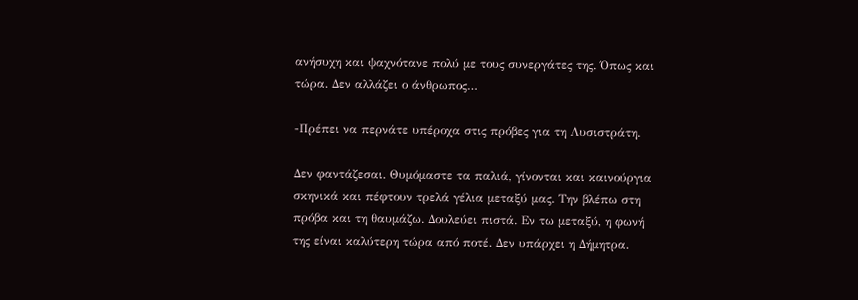ανήσυχη και ψαχνότανε πολύ με τους συνεργάτες της. Όπως και τώρα. Δεν αλλάζει ο άνθρωπος…

-Πρέπει να περνάτε υπέροχα στις πρόβες για τη Λυσιστράτη.

Δεν φαντάζεσαι. Θυμόμαστε τα παλιά, γίνονται και καινούργια σκηνικά και πέφτουν τρελά γέλια μεταξύ μας. Την βλέπω στη πρόβα και τη θαυμάζω. Δουλεύει πιστά. Εν τω μεταξύ, η φωνή της είναι καλύτερη τώρα από ποτέ. Δεν υπάρχει η Δήμητρα.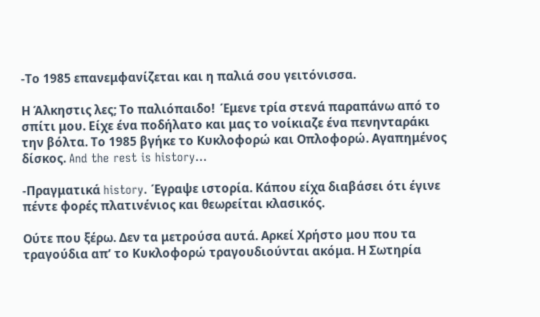-Το 1985 επανεμφανίζεται και η παλιά σου γειτόνισσα.

Η Άλκηστις λες; Το παλιόπαιδο!  Έμενε τρία στενά παραπάνω από το σπίτι μου. Είχε ένα ποδήλατο και μας το νοίκιαζε ένα πενηνταράκι την βόλτα. Το 1985 βγήκε το Κυκλοφορώ και Οπλοφορώ. Αγαπημένος δίσκος. And the rest is history…

-Πραγματικά history. Έγραψε ιστορία. Κάπου είχα διαβάσει ότι έγινε πέντε φορές πλατινένιος και θεωρείται κλασικός.

Ούτε που ξέρω. Δεν τα μετρούσα αυτά. Αρκεί Χρήστο μου που τα τραγούδια απ’ το Κυκλοφορώ τραγουδιούνται ακόμα. Η Σωτηρία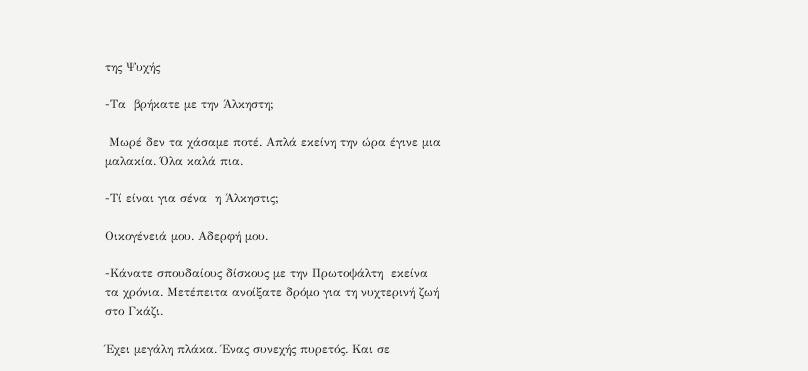της Ψυχής

-Τα  βρήκατε με την Άλκηστη;

 Μωρέ δεν τα χάσαμε ποτέ. Απλά εκείνη την ώρα έγινε μια μαλακία. Όλα καλά πια.

-Τί είναι για σένα  η Άλκηστις;

Οικογένειά μου. Αδερφή μου.

-Κάνατε σπουδαίους δίσκους με την Πρωτοψάλτη  εκείνα τα χρόνια. Μετέπειτα ανοίξατε δρόμο για τη νυχτερινή ζωή στο Γκάζι.

Έχει μεγάλη πλάκα. Ένας συνεχής πυρετός. Και σε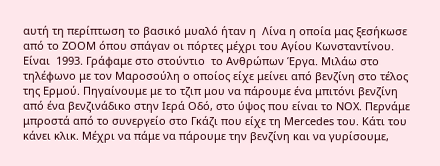αυτή τη περίπτωση το βασικό μυαλό ήταν η  Λίνα η οποία μας ξεσήκωσε από το ZOOM όπου σπάγαν οι πόρτες μέχρι του Αγίου Κωνσταντίνου. Είναι  1993. Γράφαμε στο στούντιο  το Ανθρώπων Έργα. Μιλάω στο τηλέφωνο με τον Μαροσούλη ο οποίος είχε μείνει από βενζίνη στο τέλος της Ερμού. Πηγαίνουμε με το τζιπ μου να πάρουμε ένα μπιτόνι βενζίνη από ένα βενζινάδικο στην Ιερά Οδό, στο ύψος που είναι το NOX. Περνάμε μπροστά από το συνεργείο στο Γκάζι που είχε τη Mercedes του. Κάτι του κάνει κλικ. Μέχρι να πάμε να πάρουμε την βενζίνη και να γυρίσουμε,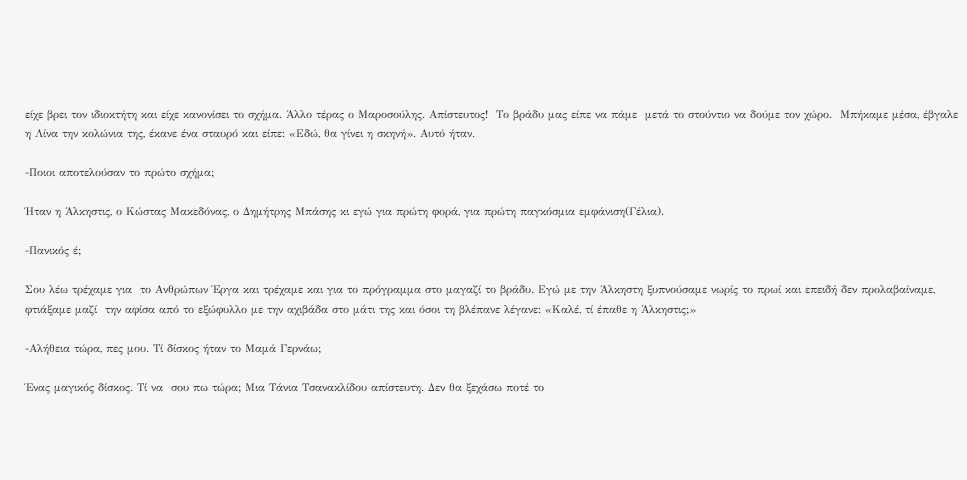είχε βρει τον ιδιοκτήτη και είχε κανονίσει το σχήμα. Άλλο τέρας ο Μαροσούλης. Απίστευτος!  Το βράδυ μας είπε να πάμε  μετά το στούντιο να δούμε τον χώρο.  Μπήκαμε μέσα, έβγαλε η Λίνα την κολώνια της, έκανε ένα σταυρό και είπε: «Εδώ, θα γίνει η σκηνή». Αυτό ήταν.

-Ποιοι αποτελούσαν το πρώτο σχήμα;

Ήταν η Άλκηστις, ο Κώστας Μακεδόνας, ο Δημήτρης Μπάσης κι εγώ για πρώτη φορά, για πρώτη παγκόσμια εμφάνιση(Γέλια).

-Πανικός έ;

Σου λέω τρέχαμε για  το Ανθρώπων Έργα και τρέχαμε και για το πρόγραμμα στο μαγαζί το βράδυ. Εγώ με την Άλκηστη ξυπνούσαμε νωρίς το πρωί και επειδή δεν προλαβαίναμε, φτιάξαμε μαζί  την αφίσα από το εξώφυλλο με την αχιβάδα στο μάτι της και όσοι τη βλέπανε λέγανε: «Καλέ, τί έπαθε η Άλκηστις;»

-Αλήθεια τώρα, πες μου. Τί δίσκος ήταν το Μαμά Γερνάω;

Ένας μαγικός δίσκος. Τί να  σου πω τώρα; Μια Τάνια Τσανακλίδου απίστευτη. Δεν θα ξεχάσω ποτέ το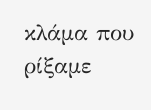κλάμα που ρίξαμε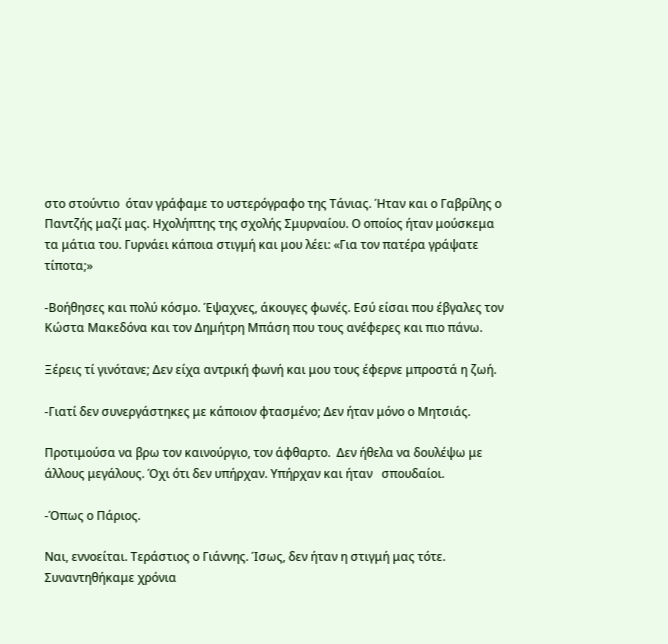στο στούντιο  όταν γράφαμε το υστερόγραφο της Τάνιας. Ήταν και ο Γαβρίλης ο Παντζής μαζί μας. Ηχολήπτης της σχολής Σμυρναίου. Ο οποίος ήταν μούσκεμα τα μάτια του. Γυρνάει κάποια στιγμή και μου λέει: «Για τον πατέρα γράψατε τίποτα;»

-Βοήθησες και πολύ κόσμο. Έψαχνες, άκουγες φωνές. Εσύ είσαι που έβγαλες τον Κώστα Μακεδόνα και τον Δημήτρη Μπάση που τους ανέφερες και πιο πάνω.

Ξέρεις τί γινότανε; Δεν είχα αντρική φωνή και μου τους έφερνε μπροστά η ζωή.

-Γιατί δεν συνεργάστηκες με κάποιον φτασμένο; Δεν ήταν μόνο ο Μητσιάς.

Προτιμούσα να βρω τον καινούργιο, τον άφθαρτο.  Δεν ήθελα να δουλέψω με άλλους μεγάλους. Όχι ότι δεν υπήρχαν. Υπήρχαν και ήταν   σπουδαίοι.

-Όπως ο Πάριος.

Ναι, εννοείται. Τεράστιος ο Γιάννης. Ίσως, δεν ήταν η στιγμή μας τότε. Συναντηθήκαμε χρόνια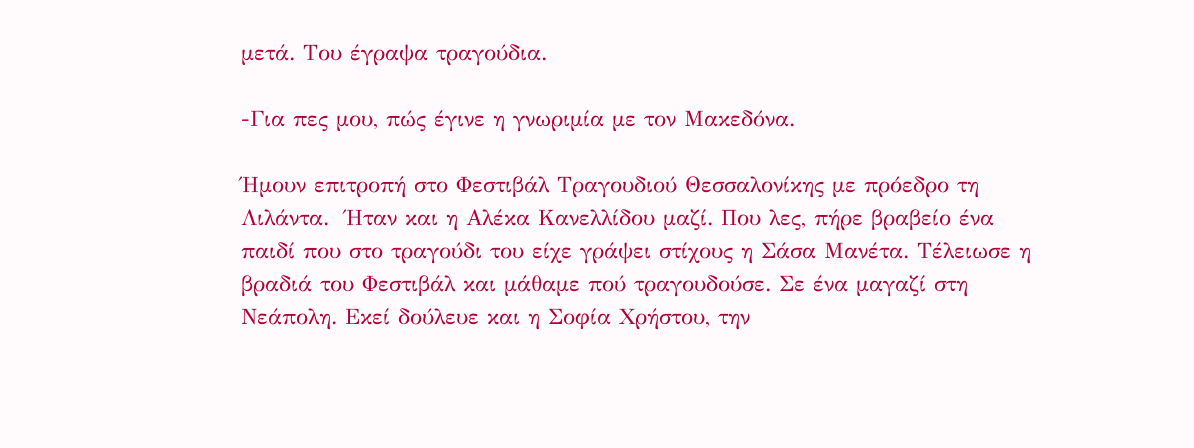μετά. Του έγραψα τραγούδια.

-Για πες μου, πώς έγινε η γνωριμία με τον Μακεδόνα.

Ήμουν επιτροπή στο Φεστιβάλ Τραγουδιού Θεσσαλονίκης με πρόεδρο τη Λιλάντα.  Ήταν και η Αλέκα Κανελλίδου μαζί. Που λες, πήρε βραβείο ένα παιδί που στο τραγούδι του είχε γράψει στίχους η Σάσα Μανέτα. Τέλειωσε η βραδιά του Φεστιβάλ και μάθαμε πού τραγουδούσε. Σε ένα μαγαζί στη Νεάπολη. Εκεί δούλευε και η Σοφία Χρήστου, την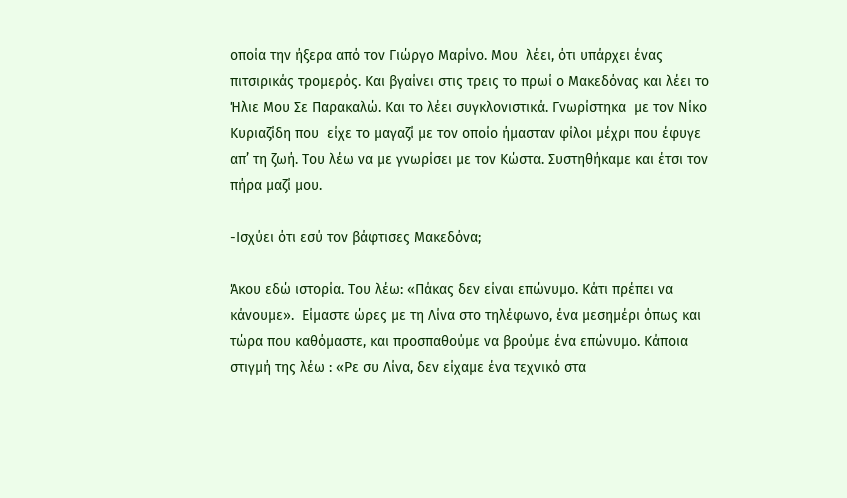οποία την ήξερα από τον Γιώργο Μαρίνο. Μου  λέει, ότι υπάρχει ένας πιτσιρικάς τρομερός. Και βγαίνει στις τρεις το πρωί ο Μακεδόνας και λέει το Ήλιε Μου Σε Παρακαλώ. Και το λέει συγκλονιστικά. Γνωρίστηκα  με τον Νίκο Κυριαζίδη που  είχε το μαγαζί με τον οποίο ήμασταν φίλοι μέχρι που έφυγε απ’ τη ζωή. Του λέω να με γνωρίσει με τον Κώστα. Συστηθήκαμε και έτσι τον πήρα μαζί μου.

-Ισχύει ότι εσύ τον βάφτισες Μακεδόνα;

Άκου εδώ ιστορία. Του λέω: «Πάκας δεν είναι επώνυμο. Κάτι πρέπει να κάνουμε».  Είμαστε ώρες με τη Λίνα στο τηλέφωνο, ένα μεσημέρι όπως και τώρα που καθόμαστε, και προσπαθούμε να βρούμε ένα επώνυμο. Κάποια στιγμή της λέω : «Ρε συ Λίνα, δεν είχαμε ένα τεχνικό στα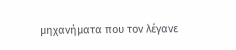μηχανήματα που τον λέγανε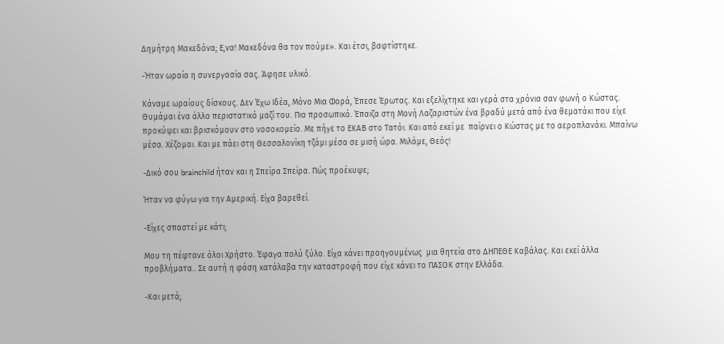Δημήτρη Μακεδόνα; Ε,να! Μακεδόνα θα τον πούμε». Και έτσι, βαφτίστηκε.

-Ήταν ωραία η συνεργασία σας. Άφησε υλικό.

Κάναμε ωραίους δίσκους. Δεν Έχω Ιδέα, Μόνο Μια Φορά, Έπεσε Έρωτας. Και εξελίχτηκε και γερά στα χρόνια σαν φωνή ο Κώστας. Θυμάμαι ένα άλλο περιστατικό μαζί του. Πιο προσωπικό. Έπαιζα στη Μονή Λαζαριστών ένα βραδύ μετά από ένα θεματάκι που είχε προκύψει και βρισκόμουν στο νοσοκομείο. Με πήγε το ΕΚΑΒ στο Τατόι. Και από εκεί με  παίρνει ο Κώστας με το αεροπλανάκι. Μπαίνω μέσα. Χέζομαι. Και με πάει στη Θεσσαλονίκη τζάμι μέσα σε μισή ώρα. Μιλάμε, Θεός!

-Δικό σου brainchild ήταν και η Σπείρα Σπείρα. Πώς προέκυψε;

Ήταν να φύγω για την Αμερική. Είχα βαρεθεί.

-Είχες σπαστεί με κάτι;

Μου τη πέφτανε όλοι Χρήστο. Έφαγα πολύ ξύλο. Είχα κάνει προηγουμένως  μια θητεία στο ΔΗΠΕΘΕ Καβάλας. Και εκεί άλλα προβλήματα.. Σε αυτή η φάση κατάλαβα την καταστροφή που είχε κάνει το ΠΑΣΟΚ στην Ελλάδα.

-Και μετά;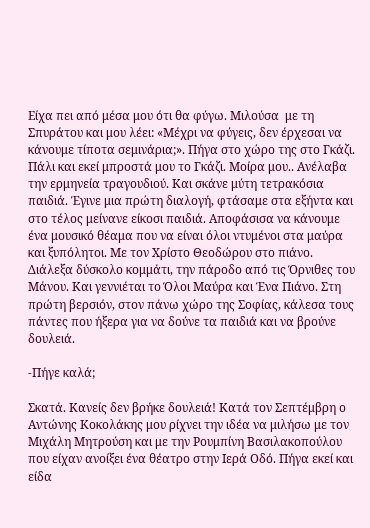Είχα πει από μέσα μου ότι θα φύγω. Μιλούσα  με τη Σπυράτου και μου λέει: «Μέχρι να φύγεις, δεν έρχεσαι να κάνουμε τίποτα σεμινάρια;». Πήγα στο χώρο της στο Γκάζι. Πάλι και εκεί μπροστά μου το Γκάζι. Μοίρα μου.. Ανέλαβα την ερμηνεία τραγουδιού. Και σκάνε μύτη τετρακόσια παιδιά. Έγινε μια πρώτη διαλογή, φτάσαμε στα εξήντα και στο τέλος μείνανε είκοσι παιδιά. Αποφάσισα να κάνουμε ένα μουσικό θέαμα που να είναι όλοι ντυμένοι στα μαύρα και ξυπόλητοι. Με τον Χρίστο Θεοδώρου στο πιάνο. Διάλεξα δύσκολο κομμάτι, την πάροδο από τις Όρνιθες του Μάνου. Και γεννιέται το Όλοι Μαύρα και Ένα Πιάνο. Στη πρώτη βερσιόν, στον πάνω χώρο της Σοφίας, κάλεσα τους πάντες που ήξερα για να δούνε τα παιδιά και να βρούνε δουλειά.

-Πήγε καλά;

Σκατά. Κανείς δεν βρήκε δουλειά! Κατά τον Σεπτέμβρη ο Αντώνης Κοκολάκης μου ρίχνει την ιδέα να μιλήσω με τον Μιχάλη Μητρούση και με την Ρουμπίνη Βασιλακοπούλου που είχαν ανοίξει ένα θέατρο στην Ιερά Οδό. Πήγα εκεί και είδα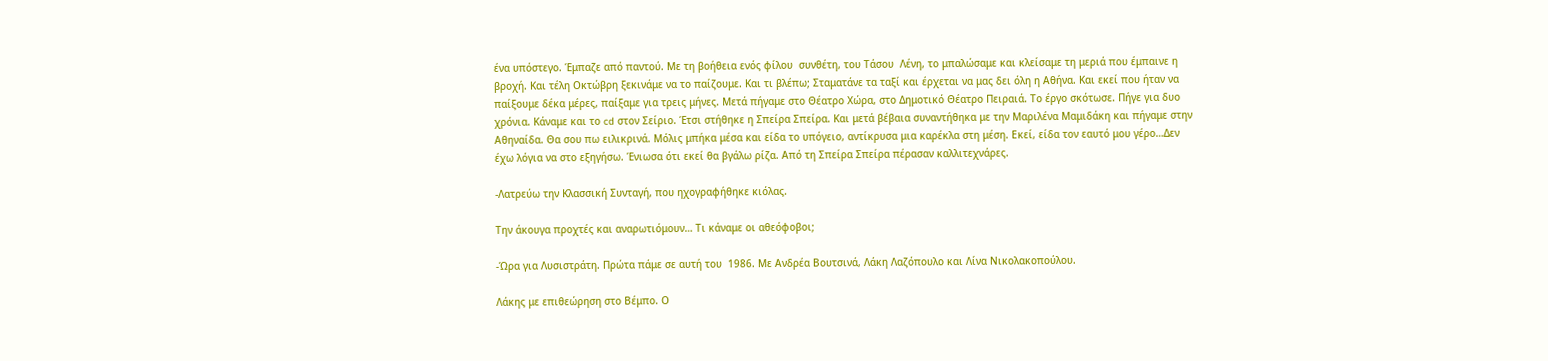ένα υπόστεγο. Έμπαζε από παντού. Με τη βοήθεια ενός φίλου  συνθέτη, του Τάσου  Λένη, το μπαλώσαμε και κλείσαμε τη μεριά που έμπαινε η βροχή. Και τέλη Οκτώβρη ξεκινάμε να το παίζουμε. Και τι βλέπω; Σταματάνε τα ταξί και έρχεται να μας δει όλη η Αθήνα. Και εκεί που ήταν να παίξουμε δέκα μέρες, παίξαμε για τρεις μήνες. Μετά πήγαμε στο Θέατρο Χώρα, στο Δημοτικό Θέατρο Πειραιά. Το έργο σκότωσε. Πήγε για δυο χρόνια. Κάναμε και το cd στον Σείριο. Έτσι στήθηκε η Σπείρα Σπείρα. Και μετά βέβαια συναντήθηκα με την Μαριλένα Μαμιδάκη και πήγαμε στην Αθηναίδα. Θα σου πω ειλικρινά. Μόλις μπήκα μέσα και είδα το υπόγειο, αντίκρυσα μια καρέκλα στη μέση. Εκεί, είδα τον εαυτό μου γέρο…Δεν έχω λόγια να στο εξηγήσω. Ένιωσα ότι εκεί θα βγάλω ρίζα. Από τη Σπείρα Σπείρα πέρασαν καλλιτεχνάρες.

-Λατρεύω την Κλασσική Συνταγή, που ηχογραφήθηκε κιόλας.

Την άκουγα προχτές και αναρωτιόμουν… Τι κάναμε οι αθεόφοβοι;

-Ώρα για Λυσιστράτη. Πρώτα πάμε σε αυτή του  1986. Με Ανδρέα Βουτσινά, Λάκη Λαζόπουλο και Λίνα Νικολακοπούλου.

Λάκης με επιθεώρηση στο Βέμπο. Ο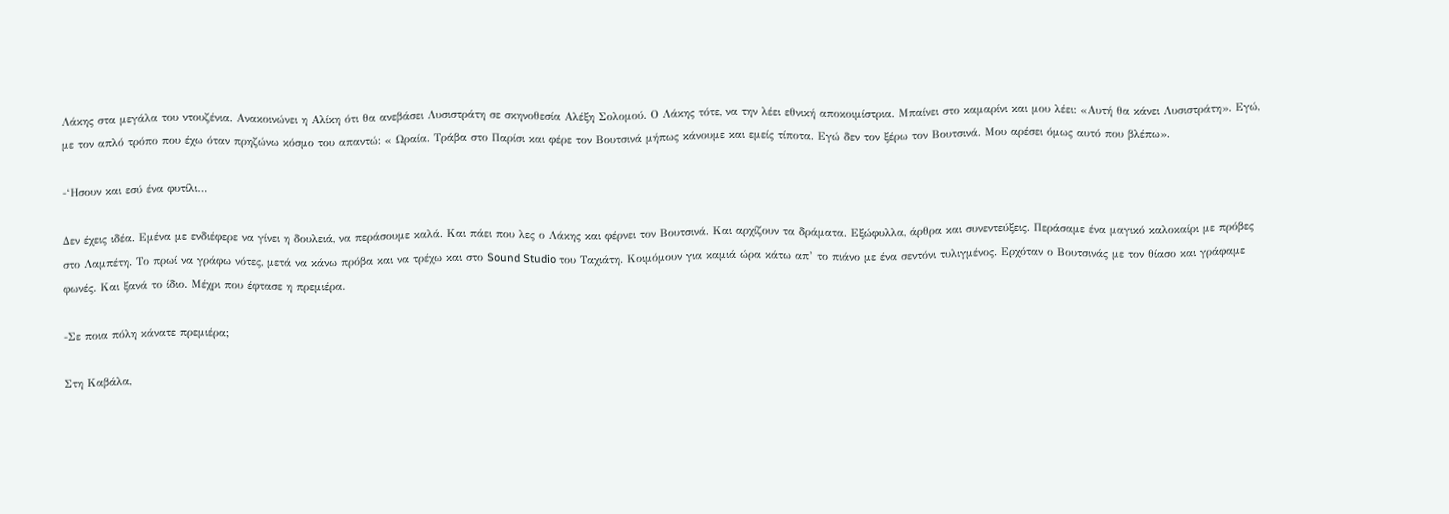Λάκης στα μεγάλα του ντουζένια. Ανακοινώνει η Αλίκη ότι θα ανεβάσει Λυσιστράτη σε σκηνοθεσία Αλέξη Σολομού. Ο Λάκης τότε, να την λέει εθνική αποκοιμίστρια. Μπαίνει στο καμαρίνι και μου λέει: «Αυτή θα κάνει Λυσιστράτη». Εγώ, με τον απλό τρόπο που έχω όταν πρηζώνω κόσμο του απαντώ: « Ωραία. Τράβα στο Παρίσι και φέρε τον Βουτσινά μήπως κάνουμε και εμείς τίποτα. Εγώ δεν τον ξέρω τον Βουτσινά. Μου αρέσει όμως αυτό που βλέπω».

-‘Ησουν και εσύ ένα φυτίλι…

Δεν έχεις ιδέα. Εμένα με ενδιέφερε να γίνει η δουλειά, να περάσουμε καλά. Και πάει που λες ο Λάκης και φέρνει τον Βουτσινά. Και αρχίζουν τα δράματα. Εξώφυλλα, άρθρα και συνεντεύξεις. Περάσαμε ένα μαγικό καλοκαίρι με πρόβες στο Λαμπέτη. Το πρωί να γράφω νότες, μετά να κάνω πρόβα και να τρέχω και στο Sound Studio του Ταχιάτη. Κοιμόμουν για καμιά ώρα κάτω απ’ το πιάνο με ένα σεντόνι τυλιγμένος. Ερχόταν ο Βουτσινάς με τον θίασο και γράφαμε φωνές. Και ξανά το ίδιο. Μέχρι που έφτασε η πρεμιέρα.

-Σε ποια πόλη κάνατε πρεμιέρα;

Στη Καβάλα,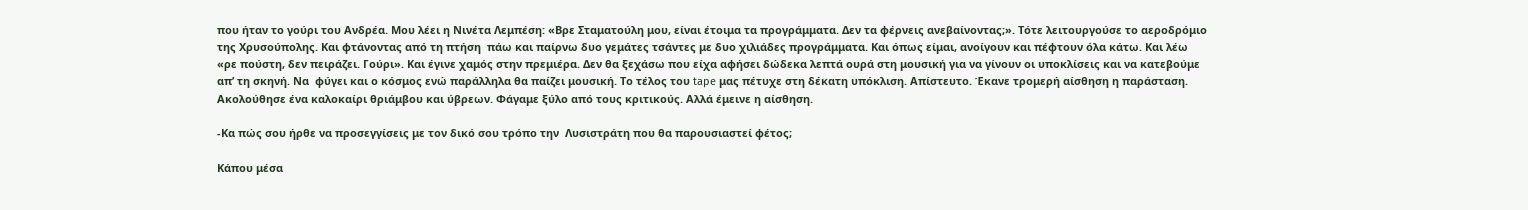που ήταν το γούρι του Ανδρέα. Μου λέει η Νινέτα Λεμπέση: «Βρε Σταματούλη μου, είναι έτοιμα τα προγράμματα. Δεν τα φέρνεις ανεβαίνοντας;». Τότε λειτουργούσε το αεροδρόμιο της Χρυσούπολης. Και φτάνοντας από τη πτήση  πάω και παίρνω δυο γεμάτες τσάντες με δυο χιλιάδες προγράμματα. Και όπως είμαι, ανοίγουν και πέφτουν όλα κάτω. Και λέω «ρε πούστη, δεν πειράζει. Γούρι». Και έγινε χαμός στην πρεμιέρα. Δεν θα ξεχάσω που είχα αφήσει δώδεκα λεπτά ουρά στη μουσική για να γίνουν οι υποκλίσεις και να κατεβούμε απ’ τη σκηνή. Να  φύγει και ο κόσμος ενώ παράλληλα θα παίζει μουσική. Το τέλος του tape μας πέτυχε στη δέκατη υπόκλιση. Απίστευτο. Έκανε τρομερή αίσθηση η παράσταση. Ακολούθησε ένα καλοκαίρι θριάμβου και ύβρεων. Φάγαμε ξύλο από τους κριτικούς. Αλλά έμεινε η αίσθηση.

-Κα πώς σου ήρθε να προσεγγίσεις με τον δικό σου τρόπο την  Λυσιστράτη που θα παρουσιαστεί φέτος;

Κάπου μέσα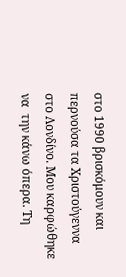στο 1990 βρισκόμουν και περνούσα τα Χριστούγεννα στο Λονδίνο. Μου καρφώθηκε να  την κάνω όπερα. Τη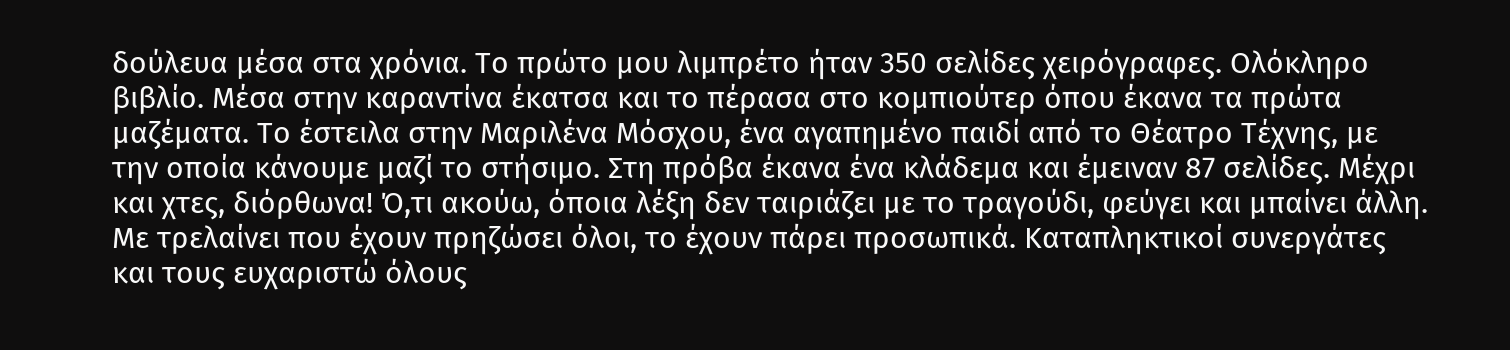δούλευα μέσα στα χρόνια. Το πρώτο μου λιμπρέτο ήταν 350 σελίδες χειρόγραφες. Ολόκληρο βιβλίο. Μέσα στην καραντίνα έκατσα και το πέρασα στο κομπιούτερ όπου έκανα τα πρώτα μαζέματα. Το έστειλα στην Μαριλένα Μόσχου, ένα αγαπημένο παιδί από το Θέατρο Τέχνης, με την οποία κάνουμε μαζί το στήσιμο. Στη πρόβα έκανα ένα κλάδεμα και έμειναν 87 σελίδες. Μέχρι και χτες, διόρθωνα! Ό,τι ακούω, όποια λέξη δεν ταιριάζει με το τραγούδι, φεύγει και μπαίνει άλλη. Με τρελαίνει που έχουν πρηζώσει όλοι, το έχουν πάρει προσωπικά. Καταπληκτικοί συνεργάτες και τους ευχαριστώ όλους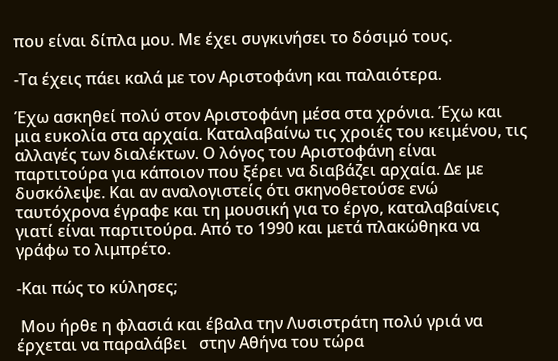που είναι δίπλα μου. Με έχει συγκινήσει το δόσιμό τους.

-Τα έχεις πάει καλά με τον Αριστοφάνη και παλαιότερα.

Έχω ασκηθεί πολύ στον Αριστοφάνη μέσα στα χρόνια. Έχω και μια ευκολία στα αρχαία. Καταλαβαίνω τις χροιές του κειμένου, τις αλλαγές των διαλέκτων. Ο λόγος του Αριστοφάνη είναι παρτιτούρα για κάποιον που ξέρει να διαβάζει αρχαία. Δε με δυσκόλεψε. Και αν αναλογιστείς ότι σκηνοθετούσε ενώ ταυτόχρονα έγραφε και τη μουσική για το έργο, καταλαβαίνεις γιατί είναι παρτιτούρα. Από το 1990 και μετά πλακώθηκα να γράφω το λιμπρέτο.

-Και πώς το κύλησες;

 Μου ήρθε η φλασιά και έβαλα την Λυσιστράτη πολύ γριά να έρχεται να παραλάβει   στην Αθήνα του τώρα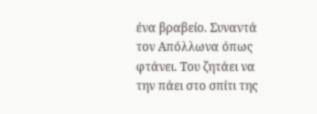ένα βραβείο. Συναντά τον Απόλλωνα όπως φτάνει. Του ζητάει να την πάει στο σπίτι της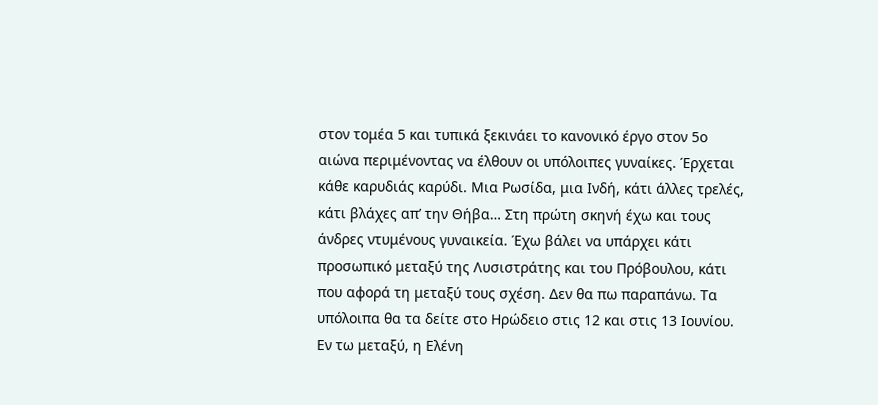στον τομέα 5 και τυπικά ξεκινάει το κανονικό έργο στον 5ο αιώνα περιμένοντας να έλθουν οι υπόλοιπες γυναίκες. Έρχεται κάθε καρυδιάς καρύδι. Μια Ρωσίδα, μια Ινδή, κάτι άλλες τρελές, κάτι βλάχες απ’ την Θήβα… Στη πρώτη σκηνή έχω και τους άνδρες ντυμένους γυναικεία. Έχω βάλει να υπάρχει κάτι προσωπικό μεταξύ της Λυσιστράτης και του Πρόβουλου, κάτι που αφορά τη μεταξύ τους σχέση. Δεν θα πω παραπάνω. Τα υπόλοιπα θα τα δείτε στο Ηρώδειο στις 12 και στις 13 Ιουνίου.  Εν τω μεταξύ, η Ελένη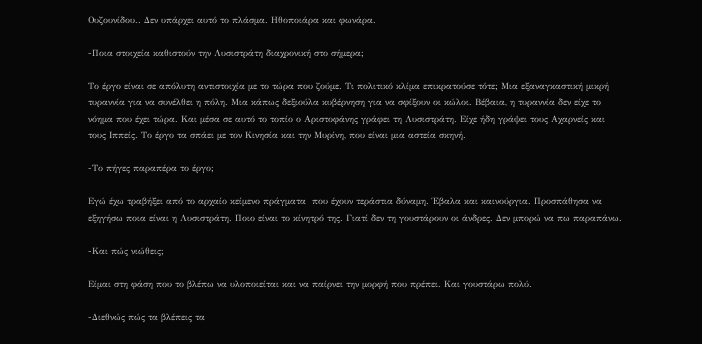Ουζουνίδου.. Δεν υπάρχει αυτό το πλάσμα. Ηθοποιάρα και φωνάρα.

-Ποια στοιχεία καθιστούν την Λυσιστράτη διαχρονική στο σήμερα;

Το έργο είναι σε απόλυτη αντιστοιχία με το τώρα που ζούμε. Τι πολιτικό κλίμα επικρατούσε τότε; Μια εξαναγκαστική μικρή τυραννία για να συνέλθει η πόλη. Μια κάπως δεξιούλα κυβέρνηση για να σφίξουν οι κώλοι. Βέβαια, η τυραννία δεν είχε το νόημα που έχει τώρα. Και μέσα σε αυτό το τοπίο ο Αριστοφάνης γράφει τη Λυσιστράτη. Είχε ήδη γράψει τους Αχαρνείς και τους Ιππείς. Το έργο τα σπάει με τον Κινησία και την Μυρίνη, που είναι μια αστεία σκηνή.

-Το πήγες παραπέρα το έργο;

Εγώ έχω τραβήξει από το αρχαίο κείμενο πράγματα  που έχουν τεράστια δύναμη. Έβαλα και καινούργια. Προσπάθησα να εξηγήσω ποια είναι η Λυσιστράτη. Ποιο είναι το κίνητρό της. Γιατί δεν τη γουστάρουν οι άνδρες. Δεν μπορώ να πω παραπάνω.

-Και πώς νιώθεις;

Είμαι στη φάση που το βλέπω να υλοποιείται και να παίρνει την μορφή που πρέπει. Και γουστάρω πολύ.

-Διεθνώς πώς τα βλέπεις τα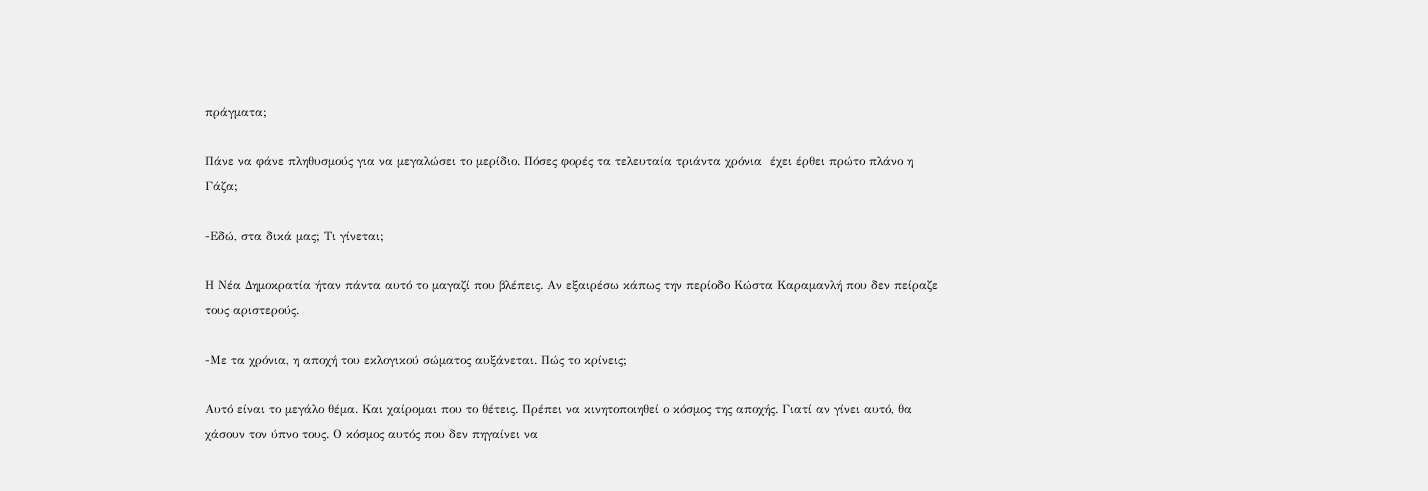πράγματα;

Πάνε να φάνε πληθυσμούς για να μεγαλώσει το μερίδιο. Πόσες φορές τα τελευταία τριάντα χρόνια  έχει έρθει πρώτο πλάνο η Γάζα;

-Εδώ, στα δικά μας; Τι γίνεται;

Η Νέα Δημοκρατία ήταν πάντα αυτό το μαγαζί που βλέπεις. Αν εξαιρέσω κάπως την περίοδο Κώστα Καραμανλή που δεν πείραζε τους αριστερούς.

-Με τα χρόνια, η αποχή του εκλογικού σώματος αυξάνεται. Πώς το κρίνεις;

Αυτό είναι το μεγάλο θέμα. Και χαίρομαι που το θέτεις. Πρέπει να κινητοποιηθεί ο κόσμος της αποχής. Γιατί αν γίνει αυτό, θα χάσουν τον ύπνο τους. Ο κόσμος αυτός που δεν πηγαίνει να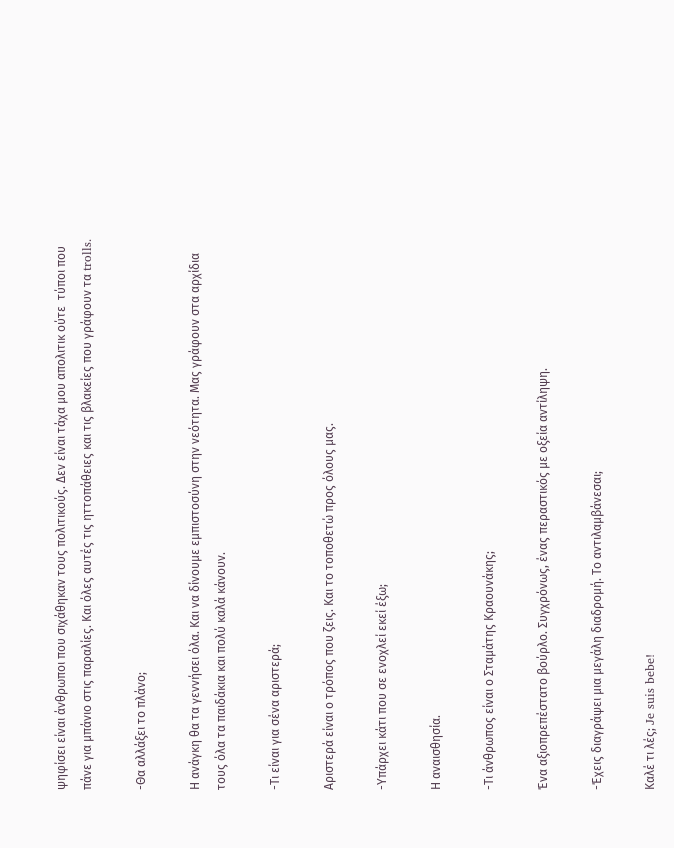ψηφίσει είναι άνθρωποι που σιχάθηκαν τους πολιτικούς. Δεν είναι τάχα μου απολιτικ ούτε  τύποι που πάνε για μπάνιο στις παραλίες. Και όλες αυτές τις ηττοπάθειες και τις βλακείες που γράφουν τα trolls.

-Θα αλλάξει το πλάνο;

Η ανάγκη θα τα γεννήσει όλα. Και να δίνουμε εμπιστοσύνη στην νεότητα. Μας γράφουν στα αρχίδια τους όλα τα παιδάκια και πολύ καλά κάνουν.

-Τι είναι για σένα αριστερά;

Αριστερά είναι ο τρόπος που ζεις. Και το τοποθετώ προς όλους μας.

-Υπάρχει κάτι που σε ενοχλεί εκεί έξω;

Η αναισθησία.

-Τι άνθρωπος είναι ο Σταμάτης Κραουνάκης;

Ένα αξιοπρεπέστατο βούρλο. Συγχρόνως, ένας περαστικός με οξεία αντίληψη.

-Έχεις διαγράψει μια μεγάλη διαδρομή. Το αντιλαμβάνεσαι;

Καλέ τι λές; Je suis bebe!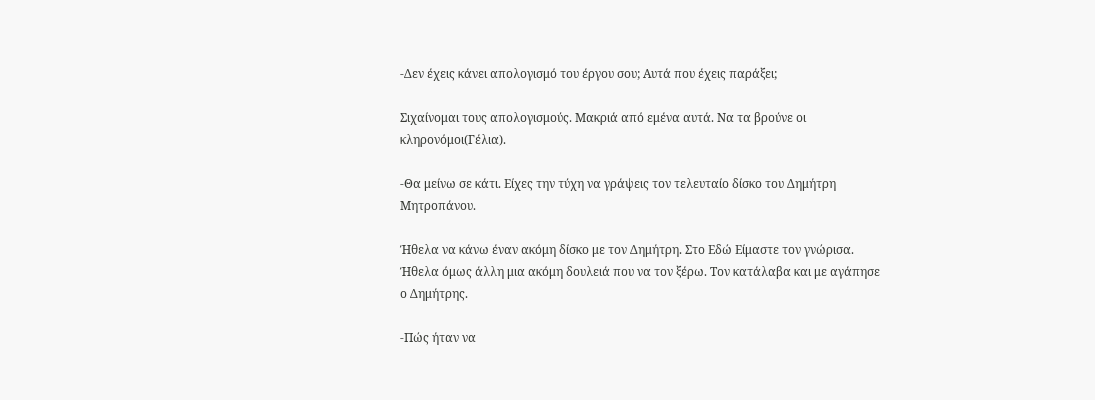-Δεν έχεις κάνει απολογισμό του έργου σου; Αυτά που έχεις παράξει;

Σιχαίνομαι τους απολογισμούς. Μακριά από εμένα αυτά. Να τα βρούνε οι κληρονόμοι(Γέλια).

-Θα μείνω σε κάτι. Είχες την τύχη να γράψεις τον τελευταίο δίσκο του Δημήτρη Μητροπάνου.

Ήθελα να κάνω έναν ακόμη δίσκο με τον Δημήτρη. Στο Εδώ Είμαστε τον γνώρισα. Ήθελα όμως άλλη μια ακόμη δουλειά που να τον ξέρω. Τον κατάλαβα και με αγάπησε ο Δημήτρης.

-Πώς ήταν να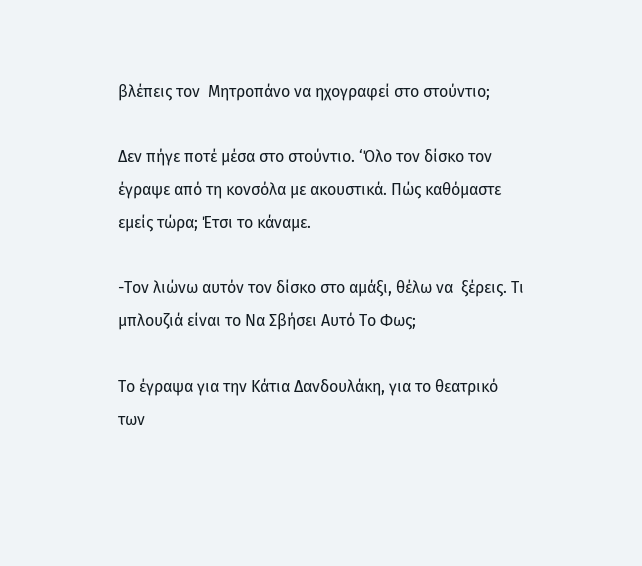βλέπεις τον  Μητροπάνο να ηχογραφεί στο στούντιο;

Δεν πήγε ποτέ μέσα στο στούντιο. ‘Όλο τον δίσκο τον έγραψε από τη κονσόλα με ακουστικά. Πώς καθόμαστε εμείς τώρα; Έτσι το κάναμε.

-Τον λιώνω αυτόν τον δίσκο στο αμάξι, θέλω να  ξέρεις. Τι μπλουζιά είναι το Να Σβήσει Αυτό Το Φως;

Το έγραψα για την Κάτια Δανδουλάκη, για το θεατρικό των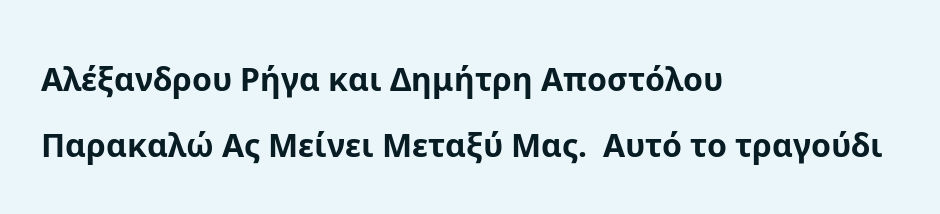Αλέξανδρου Ρήγα και Δημήτρη Αποστόλου Παρακαλώ Ας Μείνει Μεταξύ Μας.  Αυτό το τραγούδι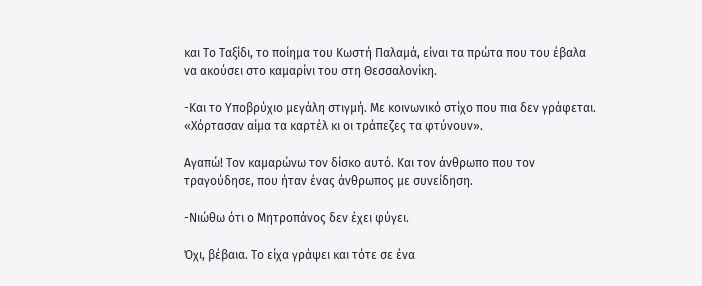και Το Ταξίδι, το ποίημα του Κωστή Παλαμά, είναι τα πρώτα που του έβαλα να ακούσει στο καμαρίνι του στη Θεσσαλονίκη.

-Και το Υποβρύχιο μεγάλη στιγμή. Με κοινωνικό στίχο που πια δεν γράφεται. «Χόρτασαν αίμα τα καρτέλ κι οι τράπεζες τα φτύνουν».

Αγαπώ! Τον καμαρώνω τον δίσκο αυτό. Και τον άνθρωπο που τον τραγούδησε, που ήταν ένας άνθρωπος με συνείδηση.

-Νιώθω ότι ο Μητροπάνος δεν έχει φύγει.

Όχι, βέβαια. Το είχα γράψει και τότε σε ένα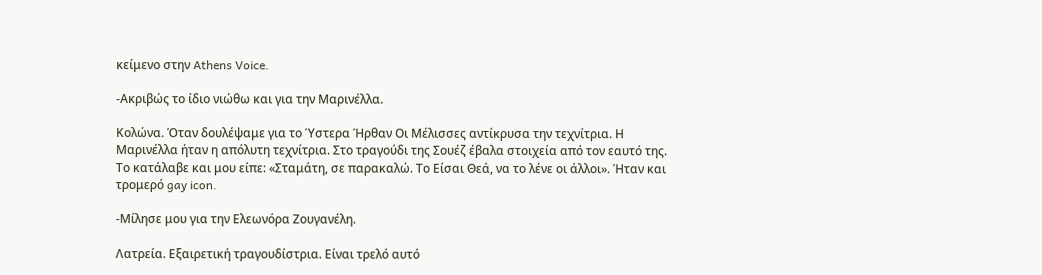κείμενο στην Athens Voice.

-Ακριβώς το ίδιο νιώθω και για την Μαρινέλλα.

Κολώνα. Όταν δουλέψαμε για το Ύστερα Ήρθαν Οι Μέλισσες αντίκρυσα την τεχνίτρια. Η Μαρινέλλα ήταν η απόλυτη τεχνίτρια. Στο τραγούδι της Σουέζ έβαλα στοιχεία από τον εαυτό της. Το κατάλαβε και μου είπε: «Σταμάτη, σε παρακαλώ. Το Είσαι Θεά, να το λένε οι άλλοι». Ήταν και τρομερό gay icon.

-Μίλησε μου για την Ελεωνόρα Ζουγανέλη.

Λατρεία. Εξαιρετική τραγουδίστρια. Είναι τρελό αυτό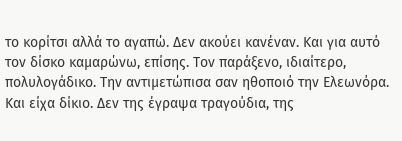το κορίτσι αλλά το αγαπώ. Δεν ακούει κανέναν. Και για αυτό τον δίσκο καμαρώνω, επίσης. Τον παράξενο, ιδιαίτερο, πολυλογάδικο. Την αντιμετώπισα σαν ηθοποιό την Ελεωνόρα. Και είχα δίκιο. Δεν της έγραψα τραγούδια, της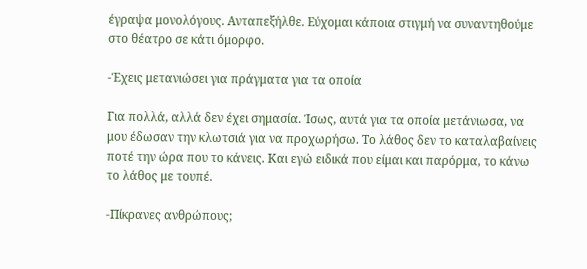έγραψα μονολόγους. Ανταπεξήλθε. Εύχομαι κάποια στιγμή να συναντηθούμε στο θέατρο σε κάτι όμορφο.

-Έχεις μετανιώσει για πράγματα για τα οποία

Για πολλά, αλλά δεν έχει σημασία. Ίσως, αυτά για τα οποία μετάνιωσα, να μου έδωσαν την κλωτσιά για να προχωρήσω. Το λάθος δεν το καταλαβαίνεις ποτέ την ώρα που το κάνεις. Και εγώ ειδικά που είμαι και παρόρμα, το κάνω το λάθος με τουπέ.

-Πίκρανες ανθρώπους;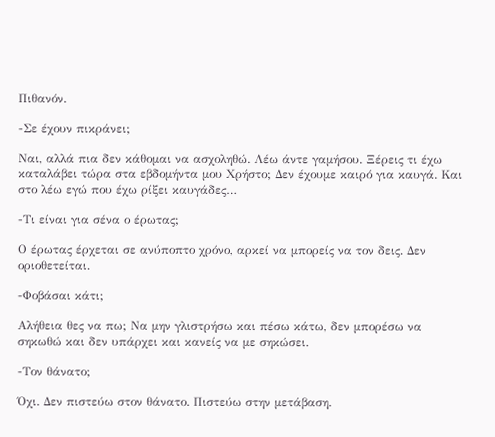Πιθανόν.

-Σε έχουν πικράνει;

Ναι, αλλά πια δεν κάθομαι να ασχοληθώ. Λέω άντε γαμήσου. Ξέρεις τι έχω καταλάβει τώρα στα εβδομήντα μου Χρήστο; Δεν έχουμε καιρό για καυγά. Και στο λέω εγώ που έχω ρίξει καυγάδες…

-Τι είναι για σένα ο έρωτας;

Ο έρωτας έρχεται σε ανύποπτο χρόνο, αρκεί να μπορείς να τον δεις. Δεν οριοθετείται.

-Φοβάσαι κάτι;

Αλήθεια θες να πω; Να μην γλιστρήσω και πέσω κάτω, δεν μπορέσω να σηκωθώ και δεν υπάρχει και κανείς να με σηκώσει.

-Τον θάνατο;

Όχι. Δεν πιστεύω στον θάνατο. Πιστεύω στην μετάβαση.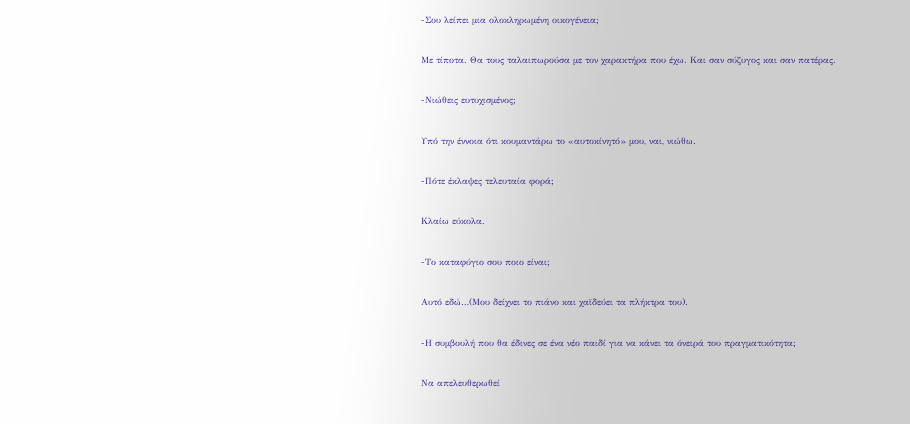-Σου λείπει μια ολοκληρωμένη οικογένεια;

Με τίποτα. Θα τους ταλαιπωρούσα με τον χαρακτήρα που έχω. Και σαν σύζυγος και σαν πατέρας.

-Νιώθεις ευτυχισμένος;

Υπό την έννοια ότι κουμαντάρω το «αυτοκίνητό» μου, ναι, νιώθω.

-Πότε έκλαψες τελευταία φορά;

Κλαίω εύκολα.

-Το καταφύγιο σου ποιο είναι;

Αυτό εδώ…(Μου δείχνει το πιάνο και χαϊδεύει τα πλήκτρα του).

-Η συμβουλή που θα έδινες σε ένα νέο παιδί για να κάνει τα όνειρά του πραγματικότητα;

Να απελευθερωθεί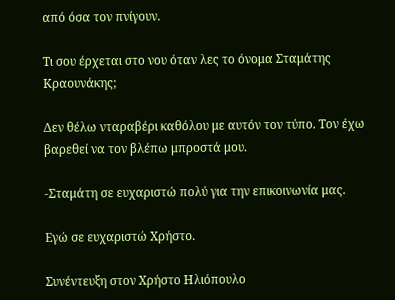από όσα τον πνίγουν.

Τι σου έρχεται στο νου όταν λες το όνομα Σταμάτης Κραουνάκης;

Δεν θέλω νταραβέρι καθόλου με αυτόν τον τύπο. Τον έχω βαρεθεί να τον βλέπω μπροστά μου.

-Σταμάτη σε ευχαριστώ πολύ για την επικοινωνία μας.

Εγώ σε ευχαριστώ Χρήστο.

Συνέντευξη στον Χρήστο Ηλιόπουλο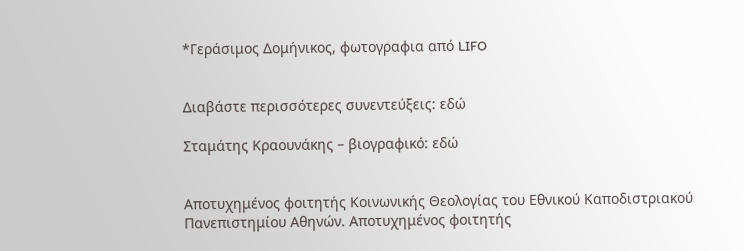*Γεράσιμος Δομήνικος, φωτογραφια από LIFO


Διαβάστε περισσότερες συνεντεύξεις: εδώ

Σταμάτης Κραουνάκης – βιογραφικό: εδώ


Αποτυχημένος φοιτητής Κοινωνικής Θεολογίας του Εθνικού Καποδιστριακού Πανεπιστημίου Αθηνών. Αποτυχημένος φοιτητής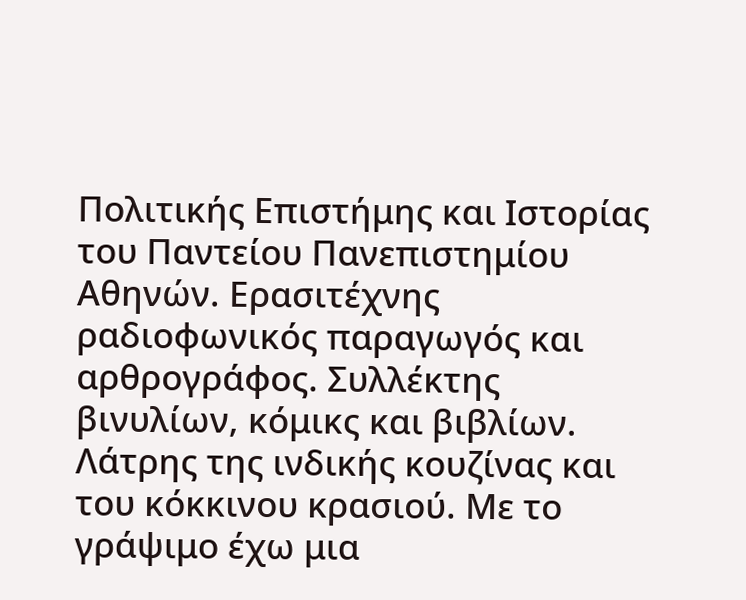Πολιτικής Επιστήμης και Ιστορίας του Παντείου Πανεπιστημίου Αθηνών. Ερασιτέχνης ραδιοφωνικός παραγωγός και αρθρογράφος. Συλλέκτης βινυλίων, κόμικς και βιβλίων. Λάτρης της ινδικής κουζίνας και του κόκκινου κρασιού. Με το γράψιμο έχω μια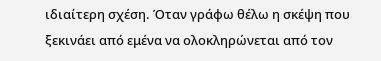ιδιαίτερη σχέση. Όταν γράφω θέλω η σκέψη που ξεκινάει από εμένα να ολοκληρώνεται από τον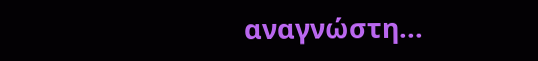αναγνώστη...